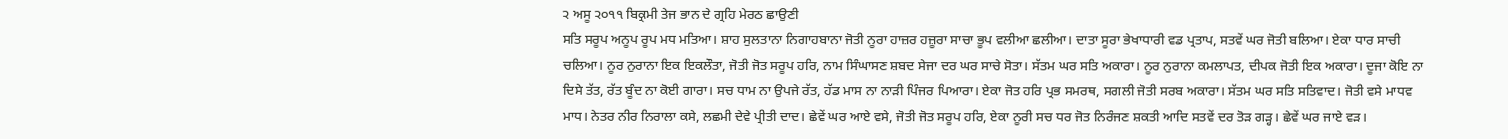੨ ਅਸੂ ੨੦੧੧ ਬਿਕ੍ਰਮੀ ਤੇਜ ਭਾਨ ਦੇ ਗ੍ਰਹਿ ਮੇਰਠ ਛਾਉਣੀ
ਸਤਿ ਸਰੂਪ ਅਨੂਪ ਰੂਪ ਮਧ ਮਤਿਆ। ਸ਼ਾਹ ਸੁਲਤਾਨਾ ਨਿਗਾਹਬਾਨਾ ਜੋਤੀ ਨੂਰਾ ਹਾਜ਼ਰ ਹਜ਼ੂਰਾ ਸਾਚਾ ਭੂਪ ਵਲੀਆ ਛਲੀਆ। ਦਾਤਾ ਸੂਰਾ ਭੇਖਾਧਾਰੀ ਵਡ ਪ੍ਰਤਾਪ, ਸਤਵੇਂ ਘਰ ਜੋਤੀ ਬਲਿਆ। ਏਕਾ ਧਾਰ ਸਾਚੀ ਚਲਿਆ। ਨੂਰ ਨੁਰਾਨਾ ਇਕ ਇਕਲੌਤਾ, ਜੋਤੀ ਜੋਤ ਸਰੂਪ ਹਰਿ, ਨਾਮ ਸਿੰਘਾਸਣ ਸ਼ਬਦ ਸੇਜਾ ਦਰ ਘਰ ਸਾਚੇ ਸੋਤਾ। ਸੱਤਮ ਘਰ ਸਤਿ ਅਕਾਰਾ। ਨੂਰ ਨੁਰਾਨਾ ਕਮਲਾਪਤ, ਦੀਪਕ ਜੋਤੀ ਇਕ ਅਕਾਰਾ। ਦੂਜਾ ਕੋਇ ਨਾ ਦਿਸੇ ਤੱਤ, ਰੱਤ ਬੂੰਦ ਨਾ ਕੋਈ ਗਾਰਾ। ਸਚ ਧਾਮ ਨਾ ਉਪਜੇ ਰੱਤ, ਹੱਡ ਮਾਸ ਨਾ ਨਾੜੀ ਪਿੰਜਰ ਪਿਆਰਾ। ਏਕਾ ਜੋਤ ਹਰਿ ਪ੍ਰਭ ਸਮਰਥ, ਸਗਲੀ ਜੋਤੀ ਸਰਬ ਅਕਾਰਾ। ਸੱਤਮ ਘਰ ਸਤਿ ਸਤਿਵਾਦ। ਜੋਤੀ ਵਸੇ ਮਾਧਵ ਮਾਧ। ਨੇਤਰ ਨੀਰ ਨਿਰਾਲਾ ਕਸੇ, ਲਛਮੀ ਦੇਵੇ ਪ੍ਰੀਤੀ ਦਾਦ। ਛੇਵੇਂ ਘਰ ਆਏ ਵਸੇ, ਜੋਤੀ ਜੋਤ ਸਰੂਪ ਹਰਿ, ਏਕਾ ਨੂਰੀ ਸਚ ਧਰ ਜੋਤ ਨਿਰੰਜਣ ਸ਼ਕਤੀ ਆਦਿ ਸਤਵੇਂ ਦਰ ਤੋੜ ਗੜ੍ਹ। ਛੇਵੇਂ ਘਰ ਜਾਏ ਵੜ।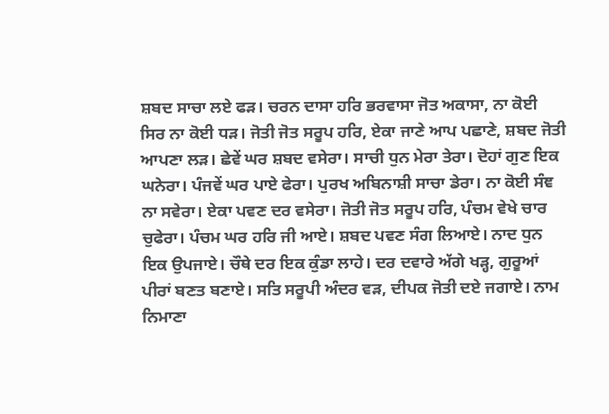ਸ਼ਬਦ ਸਾਚਾ ਲਏ ਫੜ। ਚਰਨ ਦਾਸਾ ਹਰਿ ਭਰਵਾਸਾ ਜੋਤ ਅਕਾਸਾ, ਨਾ ਕੋਈ ਸਿਰ ਨਾ ਕੋਈ ਧੜ। ਜੋਤੀ ਜੋਤ ਸਰੂਪ ਹਰਿ, ਏਕਾ ਜਾਣੇ ਆਪ ਪਛਾਣੇ, ਸ਼ਬਦ ਜੋਤੀ ਆਪਣਾ ਲੜ। ਛੇਵੇਂ ਘਰ ਸ਼ਬਦ ਵਸੇਰਾ। ਸਾਚੀ ਧੁਨ ਮੇਰਾ ਤੇਰਾ। ਦੋਹਾਂ ਗੁਣ ਇਕ ਘਨੇਰਾ। ਪੰਜਵੇਂ ਘਰ ਪਾਏ ਫੇਰਾ। ਪੁਰਖ ਅਬਿਨਾਸ਼ੀ ਸਾਚਾ ਡੇਰਾ। ਨਾ ਕੋਈ ਸੰਞ ਨਾ ਸਵੇਰਾ। ਏਕਾ ਪਵਣ ਦਰ ਵਸੇਰਾ। ਜੋਤੀ ਜੋਤ ਸਰੂਪ ਹਰਿ, ਪੰਚਮ ਵੇਖੇ ਚਾਰ ਚੁਫੇਰਾ। ਪੰਚਮ ਘਰ ਹਰਿ ਜੀ ਆਏ। ਸ਼ਬਦ ਪਵਣ ਸੰਗ ਲਿਆਏ। ਨਾਦ ਧੁਨ ਇਕ ਉਪਜਾਏ। ਚੌਥੇ ਦਰ ਇਕ ਕੁੰਡਾ ਲਾਹੇ। ਦਰ ਦਵਾਰੇ ਅੱਗੇ ਖੜ੍ਹ, ਗੁਰੂਆਂ ਪੀਰਾਂ ਬਣਤ ਬਣਾਏ। ਸਤਿ ਸਰੂਪੀ ਅੰਦਰ ਵੜ, ਦੀਪਕ ਜੋਤੀ ਦਏ ਜਗਾਏ। ਨਾਮ ਨਿਮਾਣਾ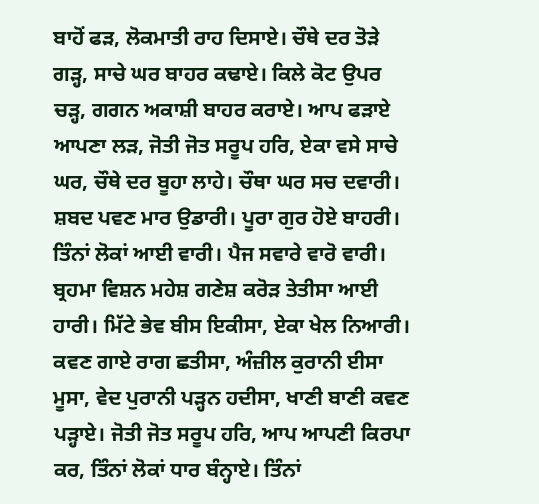ਬਾਹੋਂ ਫੜ, ਲੋਕਮਾਤੀ ਰਾਹ ਦਿਸਾਏ। ਚੌਥੇ ਦਰ ਤੋੜੇ ਗੜ੍ਹ, ਸਾਚੇ ਘਰ ਬਾਹਰ ਕਢਾਏ। ਕਿਲੇ ਕੋਟ ਉਪਰ ਚੜ੍ਹ, ਗਗਨ ਅਕਾਸ਼ੀ ਬਾਹਰ ਕਰਾਏ। ਆਪ ਫੜਾਏ ਆਪਣਾ ਲੜ, ਜੋਤੀ ਜੋਤ ਸਰੂਪ ਹਰਿ, ਏਕਾ ਵਸੇ ਸਾਚੇ ਘਰ, ਚੌਥੇ ਦਰ ਬੂਹਾ ਲਾਹੇ। ਚੌਥਾ ਘਰ ਸਚ ਦਵਾਰੀ। ਸ਼ਬਦ ਪਵਣ ਮਾਰ ਉਡਾਰੀ। ਪੂਰਾ ਗੁਰ ਹੋਏ ਬਾਹਰੀ। ਤਿੰਨਾਂ ਲੋਕਾਂ ਆਈ ਵਾਰੀ। ਪੈਜ ਸਵਾਰੇ ਵਾਰੋ ਵਾਰੀ। ਬ੍ਰਹਮਾ ਵਿਸ਼ਨ ਮਹੇਸ਼ ਗਣੇਸ਼ ਕਰੋੜ ਤੇਤੀਸਾ ਆਈ ਹਾਰੀ। ਮਿੱਟੇ ਭੇਵ ਬੀਸ ਇਕੀਸਾ, ਏਕਾ ਖੇਲ ਨਿਆਰੀ। ਕਵਣ ਗਾਏ ਰਾਗ ਛਤੀਸਾ, ਅੰਜ਼ੀਲ ਕੁਰਾਨੀ ਈਸਾ ਮੂਸਾ, ਵੇਦ ਪੁਰਾਨੀ ਪੜ੍ਹਨ ਹਦੀਸਾ, ਖਾਣੀ ਬਾਣੀ ਕਵਣ ਪੜ੍ਹਾਏ। ਜੋਤੀ ਜੋਤ ਸਰੂਪ ਹਰਿ, ਆਪ ਆਪਣੀ ਕਿਰਪਾ ਕਰ, ਤਿੰਨਾਂ ਲੋਕਾਂ ਧਾਰ ਬੰਨ੍ਹਾਏ। ਤਿੰਨਾਂ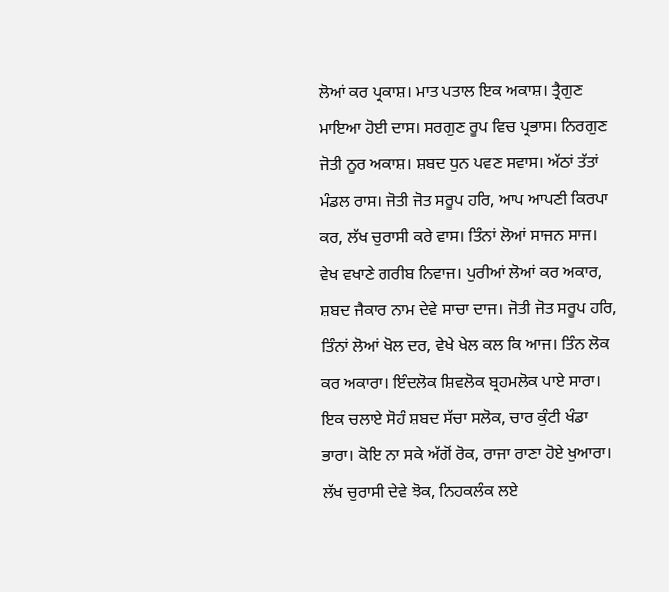ਲੋਆਂ ਕਰ ਪ੍ਰਕਾਸ਼। ਮਾਤ ਪਤਾਲ ਇਕ ਅਕਾਸ਼। ਤ੍ਰੈਗੁਣ ਮਾਇਆ ਹੋਈ ਦਾਸ। ਸਰਗੁਣ ਰੂਪ ਵਿਚ ਪ੍ਰਭਾਸ। ਨਿਰਗੁਣ ਜੋਤੀ ਨੂਰ ਅਕਾਸ਼। ਸ਼ਬਦ ਧੁਨ ਪਵਣ ਸਵਾਸ। ਅੱਠਾਂ ਤੱਤਾਂ ਮੰਡਲ ਰਾਸ। ਜੋਤੀ ਜੋਤ ਸਰੂਪ ਹਰਿ, ਆਪ ਆਪਣੀ ਕਿਰਪਾ ਕਰ, ਲੱਖ ਚੁਰਾਸੀ ਕਰੇ ਵਾਸ। ਤਿੰਨਾਂ ਲੋਆਂ ਸਾਜਨ ਸਾਜ। ਵੇਖ ਵਖਾਣੇ ਗਰੀਬ ਨਿਵਾਜ। ਪੁਰੀਆਂ ਲੋਆਂ ਕਰ ਅਕਾਰ, ਸ਼ਬਦ ਜੈਕਾਰ ਨਾਮ ਦੇਵੇ ਸਾਚਾ ਦਾਜ। ਜੋਤੀ ਜੋਤ ਸਰੂਪ ਹਰਿ, ਤਿੰਨਾਂ ਲੋਆਂ ਖੋਲ ਦਰ, ਵੇਖੇ ਖੇਲ ਕਲ ਕਿ ਆਜ। ਤਿੰਨ ਲੋਕ ਕਰ ਅਕਾਰਾ। ਇੰਦਲੋਕ ਸ਼ਿਵਲੋਕ ਬ੍ਰਹਮਲੋਕ ਪਾਏ ਸਾਰਾ। ਇਕ ਚਲਾਏ ਸੋਹੰ ਸ਼ਬਦ ਸੱਚਾ ਸਲੋਕ, ਚਾਰ ਕੁੰਟੀ ਖੰਡਾ ਭਾਰਾ। ਕੋਇ ਨਾ ਸਕੇ ਅੱਗੋਂ ਰੋਕ, ਰਾਜਾ ਰਾਣਾ ਹੋਏ ਖੁਆਰਾ। ਲੱਖ ਚੁਰਾਸੀ ਦੇਵੇ ਝੋਕ, ਨਿਹਕਲੰਕ ਲਏ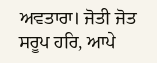ਅਵਤਾਰਾ। ਜੋਤੀ ਜੋਤ ਸਰੂਪ ਹਰਿ, ਆਪੇ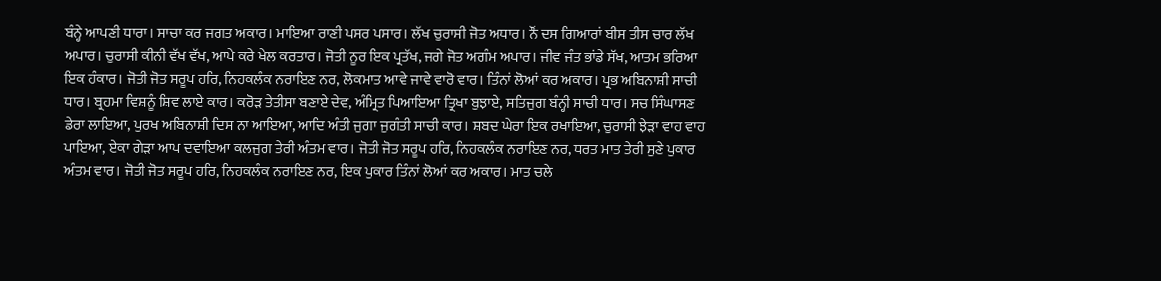ਬੰਨ੍ਹੇ ਆਪਣੀ ਧਾਰਾ। ਸਾਚਾ ਕਰ ਜਗਤ ਅਕਾਰ। ਮਾਇਆ ਰਾਣੀ ਪਸਰ ਪਸਾਰ। ਲੱਖ ਚੁਰਾਸੀ ਜੋਤ ਅਧਾਰ। ਨੌਂ ਦਸ ਗਿਆਰਾਂ ਬੀਸ ਤੀਸ ਚਾਰ ਲੱਖ ਅਪਾਰ। ਚੁਰਾਸੀ ਕੀਨੀ ਵੱਖ ਵੱਖ, ਆਪੇ ਕਰੇ ਖੇਲ ਕਰਤਾਰ। ਜੋਤੀ ਨੂਰ ਇਕ ਪ੍ਰਤੱਖ, ਜਗੇ ਜੋਤ ਅਗੰਮ ਅਪਾਰ। ਜੀਵ ਜੰਤ ਭਾਂਡੇ ਸੱਖ, ਆਤਮ ਭਰਿਆ ਇਕ ਹੰਕਾਰ। ਜੋਤੀ ਜੋਤ ਸਰੂਪ ਹਰਿ, ਨਿਹਕਲੰਕ ਨਰਾਇਣ ਨਰ, ਲੋਕਮਾਤ ਆਵੇ ਜਾਵੇ ਵਾਰੋ ਵਾਰ। ਤਿੰਨਾਂ ਲੋਆਂ ਕਰ ਅਕਾਰ। ਪ੍ਰਭ ਅਬਿਨਾਸ਼ੀ ਸਾਚੀ ਧਾਰ। ਬ੍ਰਹਮਾ ਵਿਸ਼ਨੂੰ ਸ਼ਿਵ ਲਾਏ ਕਾਰ। ਕਰੋੜ ਤੇਤੀਸਾ ਬਣਾਏ ਦੇਵ, ਅੰਮ੍ਰਿਤ ਪਿਆਇਆ ਤ੍ਰਿਖਾ ਬੁਝਾਏ, ਸਤਿਜੁਗ ਬੰਨ੍ਹੀ ਸਾਚੀ ਧਾਰ। ਸਚ ਸਿੰਘਾਸਣ ਡੇਰਾ ਲਾਇਆ, ਪੁਰਖ ਅਬਿਨਾਸ਼ੀ ਦਿਸ ਨਾ ਆਇਆ, ਆਦਿ ਅੰਤੀ ਜੁਗਾ ਜੁਗੰਤੀ ਸਾਚੀ ਕਾਰ। ਸ਼ਬਦ ਘੇਰਾ ਇਕ ਰਖਾਇਆ, ਚੁਰਾਸੀ ਝੇੜਾ ਵਾਹ ਵਾਹ ਪਾਇਆ, ਏਕਾ ਗੇੜਾ ਆਪ ਦਵਾਇਆ ਕਲਜੁਗ ਤੇਰੀ ਅੰਤਮ ਵਾਰ। ਜੋਤੀ ਜੋਤ ਸਰੂਪ ਹਰਿ, ਨਿਹਕਲੰਕ ਨਰਾਇਣ ਨਰ, ਧਰਤ ਮਾਤ ਤੇਰੀ ਸੁਣੇ ਪੁਕਾਰ ਅੰਤਮ ਵਾਰ। ਜੋਤੀ ਜੋਤ ਸਰੂਪ ਹਰਿ, ਨਿਹਕਲੰਕ ਨਰਾਇਣ ਨਰ, ਇਕ ਪੁਕਾਰ ਤਿੰਨਾਂ ਲੋਆਂ ਕਰ ਅਕਾਰ। ਮਾਤ ਚਲੇ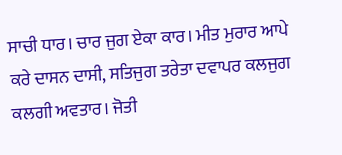ਸਾਚੀ ਧਾਰ। ਚਾਰ ਜੁਗ ਏਕਾ ਕਾਰ। ਮੀਤ ਮੁਰਾਰ ਆਪੇ ਕਰੇ ਦਾਸਨ ਦਾਸੀ, ਸਤਿਜੁਗ ਤਰੇਤਾ ਦਵਾਪਰ ਕਲਜੁਗ ਕਲਗੀ ਅਵਤਾਰ। ਜੋਤੀ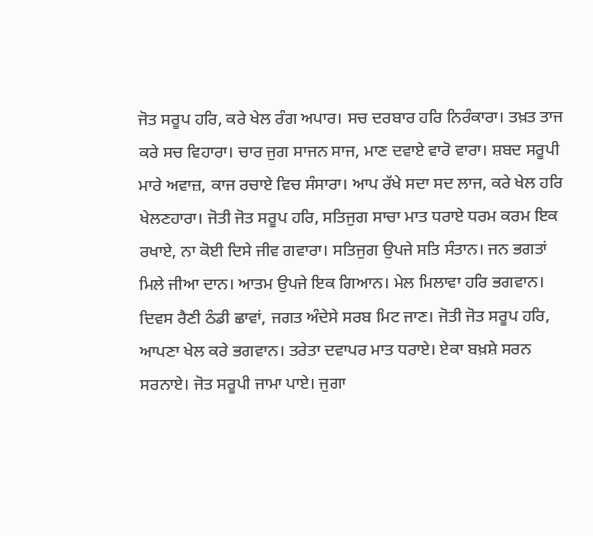ਜੋਤ ਸਰੂਪ ਹਰਿ, ਕਰੇ ਖੇਲ ਰੰਗ ਅਪਾਰ। ਸਚ ਦਰਬਾਰ ਹਰਿ ਨਿਰੰਕਾਰਾ। ਤਖ਼ਤ ਤਾਜ ਕਰੇ ਸਚ ਵਿਹਾਰਾ। ਚਾਰ ਜੁਗ ਸਾਜਨ ਸਾਜ, ਮਾਣ ਦਵਾਏ ਵਾਰੋ ਵਾਰਾ। ਸ਼ਬਦ ਸਰੂਪੀ ਮਾਰੇ ਅਵਾਜ਼, ਕਾਜ ਰਚਾਏ ਵਿਚ ਸੰਸਾਰਾ। ਆਪ ਰੱਖੇ ਸਦਾ ਸਦ ਲਾਜ, ਕਰੇ ਖੇਲ ਹਰਿ ਖੇਲਣਹਾਰਾ। ਜੋਤੀ ਜੋਤ ਸਰੂਪ ਹਰਿ, ਸਤਿਜੁਗ ਸਾਚਾ ਮਾਤ ਧਰਾਏ ਧਰਮ ਕਰਮ ਇਕ ਰਖਾਏ, ਨਾ ਕੋਈ ਦਿਸੇ ਜੀਵ ਗਵਾਰਾ। ਸਤਿਜੁਗ ਉਪਜੇ ਸਤਿ ਸੰਤਾਨ। ਜਨ ਭਗਤਾਂ ਮਿਲੇ ਜੀਆ ਦਾਨ। ਆਤਮ ਉਪਜੇ ਇਕ ਗਿਆਨ। ਮੇਲ ਮਿਲਾਵਾ ਹਰਿ ਭਗਵਾਨ। ਦਿਵਸ ਰੈਣੀ ਠੰਡੀ ਛਾਵਾਂ, ਜਗਤ ਅੰਦੇਸੇ ਸਰਬ ਮਿਟ ਜਾਣ। ਜੋਤੀ ਜੋਤ ਸਰੂਪ ਹਰਿ, ਆਪਣਾ ਖੇਲ ਕਰੇ ਭਗਵਾਨ। ਤਰੇਤਾ ਦਵਾਪਰ ਮਾਤ ਧਰਾਏ। ਏਕਾ ਬਖ਼ਸ਼ੇ ਸਰਨ ਸਰਨਾਏ। ਜੋਤ ਸਰੂਪੀ ਜਾਮਾ ਪਾਏ। ਜੁਗਾ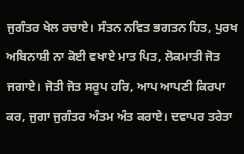ਜੁਗੰਤਰ ਖੇਲ ਰਚਾਏ। ਸੰਤਨ ਨਵਿਤ ਭਗਤਨ ਹਿਤ, ਪੁਰਖ ਅਬਿਨਾਸ਼ੀ ਨਾ ਕੋਈ ਵਖਾਏ ਮਾਤ ਪਿਤ, ਲੋਕਮਾਤੀ ਜੋਤ ਜਗਾਏ। ਜੋਤੀ ਜੋਤ ਸਰੂਪ ਹਰਿ, ਆਪ ਆਪਣੀ ਕਿਰਪਾ ਕਰ, ਜੁਗਾ ਜੁਗੰਤਰ ਅੰਤਮ ਅੰਤ ਕਰਾਏ। ਦਵਾਪਰ ਤਰੇਤਾ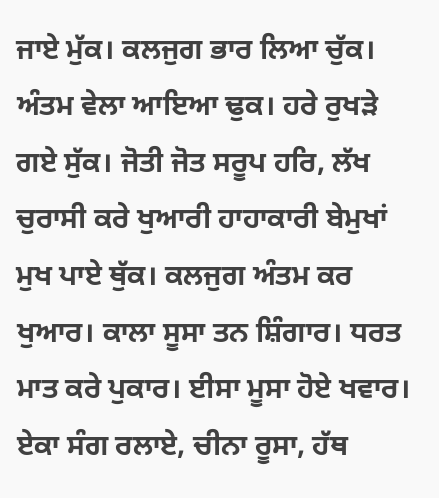ਜਾਏ ਮੁੱਕ। ਕਲਜੁਗ ਭਾਰ ਲਿਆ ਚੁੱਕ। ਅੰਤਮ ਵੇਲਾ ਆਇਆ ਢੁਕ। ਹਰੇ ਰੁਖੜੇ ਗਏ ਸੁੱਕ। ਜੋਤੀ ਜੋਤ ਸਰੂਪ ਹਰਿ, ਲੱਖ ਚੁਰਾਸੀ ਕਰੇ ਖੁਆਰੀ ਹਾਹਾਕਾਰੀ ਬੇਮੁਖਾਂ ਮੁਖ ਪਾਏ ਥੁੱਕ। ਕਲਜੁਗ ਅੰਤਮ ਕਰ ਖੁਆਰ। ਕਾਲਾ ਸੂਸਾ ਤਨ ਸ਼ਿੰਗਾਰ। ਧਰਤ ਮਾਤ ਕਰੇ ਪੁਕਾਰ। ਈਸਾ ਮੂਸਾ ਹੋਏ ਖਵਾਰ। ਏਕਾ ਸੰਗ ਰਲਾਏ, ਚੀਨਾ ਰੂਸਾ, ਹੱਥ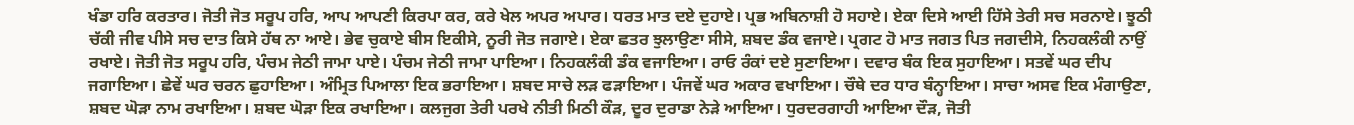ਖੰਡਾ ਹਰਿ ਕਰਤਾਰ। ਜੋਤੀ ਜੋਤ ਸਰੂਪ ਹਰਿ, ਆਪ ਆਪਣੀ ਕਿਰਪਾ ਕਰ, ਕਰੇ ਖੇਲ ਅਪਰ ਅਪਾਰ। ਧਰਤ ਮਾਤ ਦਏ ਦੁਹਾਏ। ਪ੍ਰਭ ਅਬਿਨਾਸ਼ੀ ਹੋ ਸਹਾਏ। ਏਕਾ ਦਿਸੇ ਆਈ ਹਿੱਸੇ ਤੇਰੀ ਸਚ ਸਰਨਾਏ। ਝੂਠੀ ਚੱਕੀ ਜੀਵ ਪੀਸੇ ਸਚ ਦਾਤ ਕਿਸੇ ਹੱਥ ਨਾ ਆਏ। ਭੇਵ ਚੁਕਾਏ ਬੀਸ ਇਕੀਸੇ, ਨੂਰੀ ਜੋਤ ਜਗਾਏ। ਏਕਾ ਛਤਰ ਝੁਲਾਉਣਾ ਸੀਸੇ, ਸ਼ਬਦ ਡੰਕ ਵਜਾਏ। ਪ੍ਰਗਟ ਹੋ ਮਾਤ ਜਗਤ ਪਿਤ ਜਗਦੀਸੇ, ਨਿਹਕਲੰਕੀ ਨਾਉਂ ਰਖਾਏ। ਜੋਤੀ ਜੋਤ ਸਰੂਪ ਹਰਿ, ਪੰਚਮ ਜੇਠੀ ਜਾਮਾ ਪਾਏ। ਪੰਚਮ ਜੇਠੀ ਜਾਮਾ ਪਾਇਆ। ਨਿਹਕਲੰਕੀ ਡੰਕ ਵਜਾਇਆ। ਰਾਓ ਰੰਕਾਂ ਦਏ ਸੁਣਾਇਆ। ਦਵਾਰ ਬੰਕ ਇਕ ਸੁਹਾਇਆ। ਸਤਵੇਂ ਘਰ ਦੀਪ ਜਗਾਇਆ। ਛੇਵੇਂ ਘਰ ਚਰਨ ਛੁਹਾਇਆ। ਅੰਮ੍ਰਿਤ ਪਿਆਲਾ ਇਕ ਭਰਾਇਆ। ਸ਼ਬਦ ਸਾਚੇ ਲੜ ਫੜਾਇਆ। ਪੰਜਵੇਂ ਘਰ ਅਕਾਰ ਵਖਾਇਆ। ਚੌਥੇ ਦਰ ਧਾਰ ਬੰਨ੍ਹਾਇਆ। ਸਾਚਾ ਅਸਵ ਇਕ ਮੰਗਾਉਣਾ, ਸ਼ਬਦ ਘੋੜਾ ਨਾਮ ਰਖਾਇਆ। ਸ਼ਬਦ ਘੋੜਾ ਇਕ ਰਖਾਇਆ। ਕਲਜੁਗ ਤੇਰੀ ਪਰਖੇ ਨੀਤੀ ਮਿਠੀ ਕੌੜ, ਦੂਰ ਦੁਰਾਡਾ ਨੇੜੇ ਆਇਆ। ਧੁਰਦਰਗਾਹੀ ਆਇਆ ਦੌੜ, ਜੋਤੀ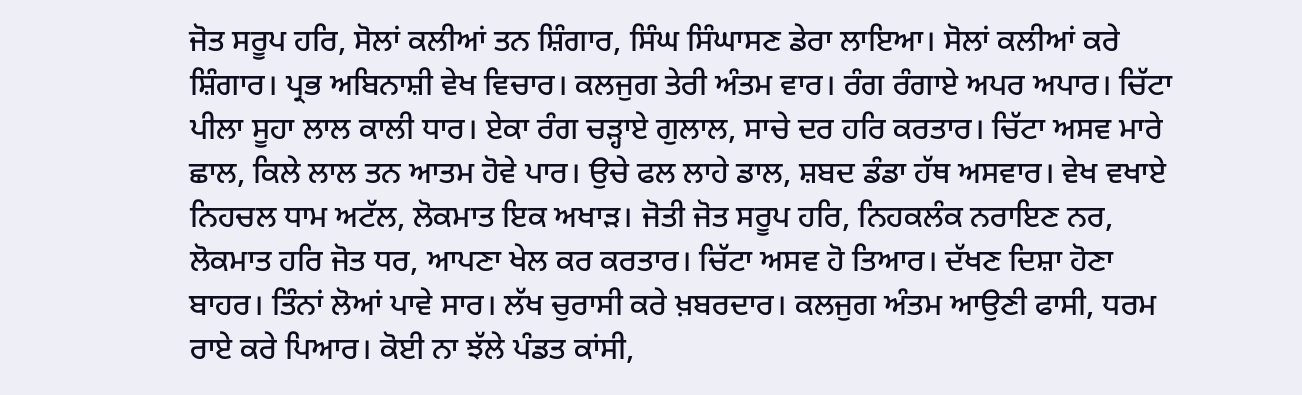ਜੋਤ ਸਰੂਪ ਹਰਿ, ਸੋਲਾਂ ਕਲੀਆਂ ਤਨ ਸ਼ਿੰਗਾਰ, ਸਿੰਘ ਸਿੰਘਾਸਣ ਡੇਰਾ ਲਾਇਆ। ਸੋਲਾਂ ਕਲੀਆਂ ਕਰੇ ਸ਼ਿੰਗਾਰ। ਪ੍ਰਭ ਅਬਿਨਾਸ਼ੀ ਵੇਖ ਵਿਚਾਰ। ਕਲਜੁਗ ਤੇਰੀ ਅੰਤਮ ਵਾਰ। ਰੰਗ ਰੰਗਾਏ ਅਪਰ ਅਪਾਰ। ਚਿੱਟਾ ਪੀਲਾ ਸੂਹਾ ਲਾਲ ਕਾਲੀ ਧਾਰ। ਏਕਾ ਰੰਗ ਚੜ੍ਹਾਏ ਗੁਲਾਲ, ਸਾਚੇ ਦਰ ਹਰਿ ਕਰਤਾਰ। ਚਿੱਟਾ ਅਸਵ ਮਾਰੇ ਛਾਲ, ਕਿਲੇ ਲਾਲ ਤਨ ਆਤਮ ਹੋਵੇ ਪਾਰ। ਉਚੇ ਫਲ ਲਾਹੇ ਡਾਲ, ਸ਼ਬਦ ਡੰਡਾ ਹੱਥ ਅਸਵਾਰ। ਵੇਖ ਵਖਾਏ ਨਿਹਚਲ ਧਾਮ ਅਟੱਲ, ਲੋਕਮਾਤ ਇਕ ਅਖਾੜ। ਜੋਤੀ ਜੋਤ ਸਰੂਪ ਹਰਿ, ਨਿਹਕਲੰਕ ਨਰਾਇਣ ਨਰ, ਲੋਕਮਾਤ ਹਰਿ ਜੋਤ ਧਰ, ਆਪਣਾ ਖੇਲ ਕਰ ਕਰਤਾਰ। ਚਿੱਟਾ ਅਸਵ ਹੋ ਤਿਆਰ। ਦੱਖਣ ਦਿਸ਼ਾ ਹੋਣਾ ਬਾਹਰ। ਤਿੰਨਾਂ ਲੋਆਂ ਪਾਵੇ ਸਾਰ। ਲੱਖ ਚੁਰਾਸੀ ਕਰੇ ਖ਼ਬਰਦਾਰ। ਕਲਜੁਗ ਅੰਤਮ ਆਉਣੀ ਫਾਸੀ, ਧਰਮ ਰਾਏ ਕਰੇ ਪਿਆਰ। ਕੋਈ ਨਾ ਝੱਲੇ ਪੰਡਤ ਕਾਂਸੀ,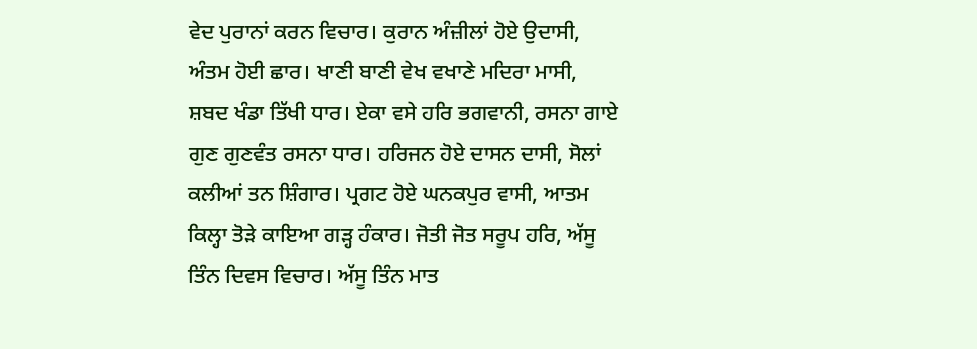ਵੇਦ ਪੁਰਾਨਾਂ ਕਰਨ ਵਿਚਾਰ। ਕੁਰਾਨ ਅੰਜ਼ੀਲਾਂ ਹੋਏ ਉਦਾਸੀ, ਅੰਤਮ ਹੋਈ ਛਾਰ। ਖਾਣੀ ਬਾਣੀ ਵੇਖ ਵਖਾਣੇ ਮਦਿਰਾ ਮਾਸੀ, ਸ਼ਬਦ ਖੰਡਾ ਤਿੱਖੀ ਧਾਰ। ਏਕਾ ਵਸੇ ਹਰਿ ਭਗਵਾਨੀ, ਰਸਨਾ ਗਾਏ ਗੁਣ ਗੁਣਵੰਤ ਰਸਨਾ ਧਾਰ। ਹਰਿਜਨ ਹੋਏ ਦਾਸਨ ਦਾਸੀ, ਸੋਲਾਂ ਕਲੀਆਂ ਤਨ ਸ਼ਿੰਗਾਰ। ਪ੍ਰਗਟ ਹੋਏ ਘਨਕਪੁਰ ਵਾਸੀ, ਆਤਮ ਕਿਲ੍ਹਾ ਤੋੜੇ ਕਾਇਆ ਗੜ੍ਹ ਹੰਕਾਰ। ਜੋਤੀ ਜੋਤ ਸਰੂਪ ਹਰਿ, ਅੱਸੂ ਤਿੰਨ ਦਿਵਸ ਵਿਚਾਰ। ਅੱਸੂ ਤਿੰਨ ਮਾਤ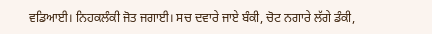ਵਡਿਆਈ। ਨਿਹਕਲੰਕੀ ਜੋਤ ਜਗਾਈ। ਸਚ ਦਵਾਰੇ ਜਾਏ ਬੰਕੀ, ਚੋਟ ਨਗਾਰੇ ਲੱਗੇ ਡੰਕੀ,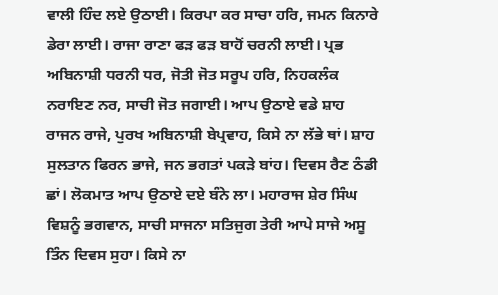ਵਾਲੀ ਹਿੰਦ ਲਏ ਉਠਾਈ। ਕਿਰਪਾ ਕਰ ਸਾਚਾ ਹਰਿ, ਜਮਨ ਕਿਨਾਰੇ ਡੇਰਾ ਲਾਈ। ਰਾਜਾ ਰਾਣਾ ਫੜ ਫੜ ਬਾਹੋਂ ਚਰਨੀ ਲਾਈ। ਪ੍ਰਭ ਅਬਿਨਾਸ਼ੀ ਧਰਨੀ ਧਰ, ਜੋਤੀ ਜੋਤ ਸਰੂਪ ਹਰਿ, ਨਿਹਕਲੰਕ ਨਰਾਇਣ ਨਰ, ਸਾਚੀ ਜੋਤ ਜਗਾਈ। ਆਪ ਉਠਾਏ ਵਡੇ ਸ਼ਾਹ ਰਾਜਨ ਰਾਜੇ, ਪੁਰਖ ਅਬਿਨਾਸ਼ੀ ਬੇਪ੍ਰਵਾਹ, ਕਿਸੇ ਨਾ ਲੱਭੇ ਥਾਂ। ਸ਼ਾਹ ਸੁਲਤਾਨ ਫਿਰਨ ਭਾਜੇ, ਜਨ ਭਗਤਾਂ ਪਕੜੇ ਬਾਂਹ। ਦਿਵਸ ਰੈਣ ਠੰਡੀ ਛਾਂ। ਲੋਕਮਾਤ ਆਪ ਉਠਾਏ ਦਏ ਬੰਨੇ ਲਾ। ਮਹਾਰਾਜ ਸ਼ੇਰ ਸਿੰਘ ਵਿਸ਼ਨੂੰ ਭਗਵਾਨ, ਸਾਚੀ ਸਾਜਨਾ ਸਤਿਜੁਗ ਤੇਰੀ ਆਪੇ ਸਾਜੇ ਅਸੂ ਤਿੰਨ ਦਿਵਸ ਸੁਹਾ। ਕਿਸੇ ਨਾ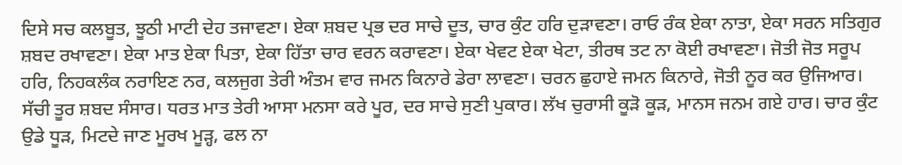ਦਿਸੇ ਸਚ ਕਲਬੂਤ, ਝੂਠੀ ਮਾਟੀ ਦੇਹ ਤਜਾਵਣਾ। ਏਕਾ ਸ਼ਬਦ ਪ੍ਰਭ ਦਰ ਸਾਚੇ ਦੂਤ, ਚਾਰ ਕੁੰਟ ਹਰਿ ਦੁੜਾਵਣਾ। ਰਾਓ ਰੰਕ ਏਕਾ ਨਾਤਾ, ਏਕਾ ਸਰਨ ਸਤਿਗੁਰ ਸ਼ਬਦ ਰਖਾਵਣਾ। ਏਕਾ ਮਾਤ ਏਕਾ ਪਿਤਾ, ਏਕਾ ਹਿੱਤਾ ਚਾਰ ਵਰਨ ਕਰਾਵਣਾ। ਏਕਾ ਖੇਵਟ ਏਕਾ ਖੇਟਾ, ਤੀਰਥ ਤਟ ਨਾ ਕੋਈ ਰਖਾਵਣਾ। ਜੋਤੀ ਜੋਤ ਸਰੂਪ ਹਰਿ, ਨਿਹਕਲੰਕ ਨਰਾਇਣ ਨਰ, ਕਲਜੁਗ ਤੇਰੀ ਅੰਤਮ ਵਾਰ ਜਮਨ ਕਿਨਾਰੇ ਡੇਰਾ ਲਾਵਣਾ। ਚਰਨ ਛੁਹਾਏ ਜਮਨ ਕਿਨਾਰੇ, ਜੋਤੀ ਨੂਰ ਕਰ ਉਜਿਆਰ। ਸੱਚੀ ਤੂਰ ਸ਼ਬਦ ਸੰਸਾਰ। ਧਰਤ ਮਾਤ ਤੇਰੀ ਆਸਾ ਮਨਸਾ ਕਰੇ ਪੂਰ, ਦਰ ਸਾਚੇ ਸੁਣੀ ਪੁਕਾਰ। ਲੱਖ ਚੁਰਾਸੀ ਕੂੜੋ ਕੂੜ, ਮਾਨਸ ਜਨਮ ਗਏ ਹਾਰ। ਚਾਰ ਕੁੰਟ ਉਡੇ ਧੂੜ, ਮਿਟਦੇ ਜਾਣ ਮੂਰਖ ਮੂੜ੍ਹ, ਫਲ ਨਾ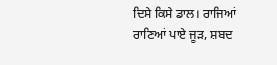ਦਿਸੇ ਕਿਸੇ ਡਾਲ। ਰਾਜਿਆਂ ਰਾਣਿਆਂ ਪਾਏ ਜੂੜ, ਸ਼ਬਦ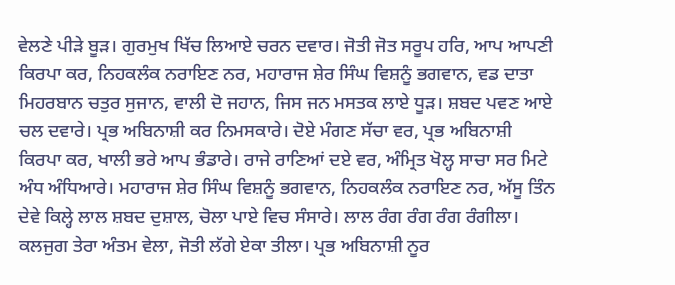ਵੇਲਣੇ ਪੀੜੇ ਬੂੜ। ਗੁਰਮੁਖ ਖਿੱਚ ਲਿਆਏ ਚਰਨ ਦਵਾਰ। ਜੋਤੀ ਜੋਤ ਸਰੂਪ ਹਰਿ, ਆਪ ਆਪਣੀ ਕਿਰਪਾ ਕਰ, ਨਿਹਕਲੰਕ ਨਰਾਇਣ ਨਰ, ਮਹਾਰਾਜ ਸ਼ੇਰ ਸਿੰਘ ਵਿਸ਼ਨੂੰ ਭਗਵਾਨ, ਵਡ ਦਾਤਾ ਮਿਹਰਬਾਨ ਚਤੁਰ ਸੁਜਾਨ, ਵਾਲੀ ਦੋ ਜਹਾਨ, ਜਿਸ ਜਨ ਮਸਤਕ ਲਾਏ ਧੂੜ। ਸ਼ਬਦ ਪਵਣ ਆਏ ਚਲ ਦਵਾਰੇ। ਪ੍ਰਭ ਅਬਿਨਾਸ਼ੀ ਕਰ ਨਿਮਸਕਾਰੇ। ਦੋਏ ਮੰਗਣ ਸੱਚਾ ਵਰ, ਪ੍ਰਭ ਅਬਿਨਾਸ਼ੀ ਕਿਰਪਾ ਕਰ, ਖਾਲੀ ਭਰੇ ਆਪ ਭੰਡਾਰੇ। ਰਾਜੇ ਰਾਣਿਆਂ ਦਏ ਵਰ, ਅੰਮ੍ਰਿਤ ਖੋਲ੍ਹ ਸਾਚਾ ਸਰ ਮਿਟੇ ਅੰਧ ਅੰਧਿਆਰੇ। ਮਹਾਰਾਜ ਸ਼ੇਰ ਸਿੰਘ ਵਿਸ਼ਨੂੰ ਭਗਵਾਨ, ਨਿਹਕਲੰਕ ਨਰਾਇਣ ਨਰ, ਅੱਸੂ ਤਿੰਨ ਦੇਵੇ ਕਿਲ੍ਹੇ ਲਾਲ ਸ਼ਬਦ ਦੁਸ਼ਾਲ, ਚੋਲਾ ਪਾਏ ਵਿਚ ਸੰਸਾਰੇ। ਲਾਲ ਰੰਗ ਰੰਗ ਰੰਗ ਰੰਗੀਲਾ। ਕਲਜੁਗ ਤੇਰਾ ਅੰਤਮ ਵੇਲਾ, ਜੋਤੀ ਲੱਗੇ ਏਕਾ ਤੀਲਾ। ਪ੍ਰਭ ਅਬਿਨਾਸ਼ੀ ਨੂਰ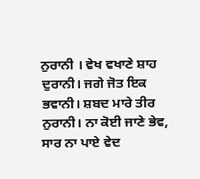ਨੁਰਾਨੀ । ਵੇਖ ਵਖਾਣੇ ਸ਼ਾਹ ਦੁਰਾਨੀ। ਜਗੇ ਜੋਤ ਇਕ ਭਵਾਨੀ। ਸ਼ਬਦ ਮਾਰੇ ਤੀਰ ਨੁਰਾਨੀ। ਨਾ ਕੋਈ ਜਾਣੇ ਭੇਵ, ਸਾਰ ਨਾ ਪਾਏ ਵੇਦ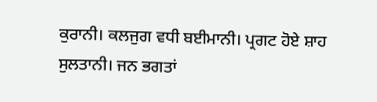ਕੁਰਾਨੀ। ਕਲਜੁਗ ਵਧੀ ਬਈਮਾਨੀ। ਪ੍ਰਗਟ ਹੋਏ ਸ਼ਾਹ ਸੁਲਤਾਨੀ। ਜਨ ਭਗਤਾਂ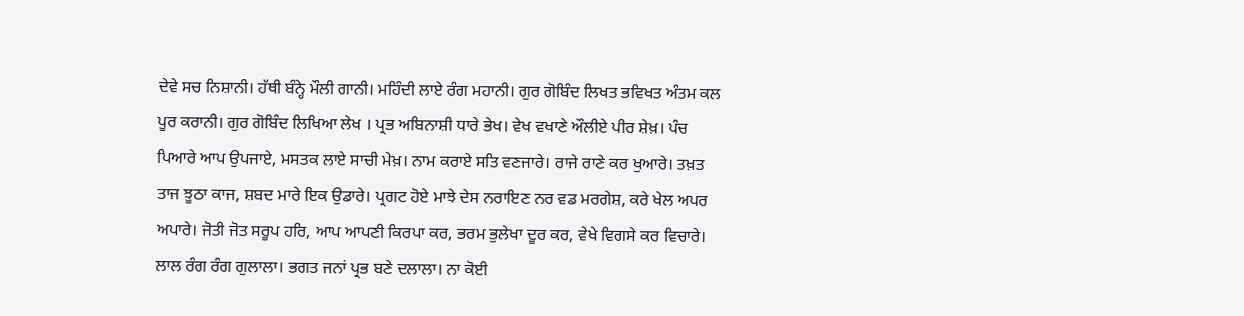ਦੇਵੇ ਸਚ ਨਿਸ਼ਾਨੀ। ਹੱਥੀ ਬੰਨ੍ਹੇ ਮੌਲੀ ਗਾਨੀ। ਮਹਿੰਦੀ ਲਾਏ ਰੰਗ ਮਹਾਨੀ। ਗੁਰ ਗੋਬਿੰਦ ਲਿਖਤ ਭਵਿਖਤ ਅੰਤਮ ਕਲ ਪੂਰ ਕਰਾਨੀ। ਗੁਰ ਗੋਬਿੰਦ ਲਿਖਿਆ ਲੇਖ । ਪ੍ਰਭ ਅਬਿਨਾਸ਼ੀ ਧਾਰੇ ਭੇਖ। ਵੇਖ ਵਖਾਣੇ ਔਲੀਏ ਪੀਰ ਸ਼ੇਖ਼। ਪੰਚ ਪਿਆਰੇ ਆਪ ਉਪਜਾਏ, ਮਸਤਕ ਲਾਏ ਸਾਚੀ ਮੇਖ਼। ਨਾਮ ਕਰਾਏ ਸਤਿ ਵਣਜਾਰੇ। ਰਾਜੇ ਰਾਣੇ ਕਰ ਖੁਆਰੇ। ਤਖ਼ਤ ਤਾਜ ਝੂਠਾ ਕਾਜ, ਸ਼ਬਦ ਮਾਰੇ ਇਕ ਉਡਾਰੇ। ਪ੍ਰਗਟ ਹੋਏ ਮਾਝੇ ਦੇਸ ਨਰਾਇਣ ਨਰ ਵਡ ਮਰਗੇਸ਼, ਕਰੇ ਖੇਲ ਅਪਰ ਅਪਾਰੇ। ਜੋਤੀ ਜੋਤ ਸਰੂਪ ਹਰਿ, ਆਪ ਆਪਣੀ ਕਿਰਪਾ ਕਰ, ਭਰਮ ਭੁਲੇਖਾ ਦੂਰ ਕਰ, ਵੇਖੇ ਵਿਗਸੇ ਕਰ ਵਿਚਾਰੇ। ਲਾਲ ਰੰਗ ਰੰਗ ਗੁਲਾਲਾ। ਭਗਤ ਜਨਾਂ ਪ੍ਰਭ ਬਣੇ ਦਲਾਲਾ। ਨਾ ਕੋਈ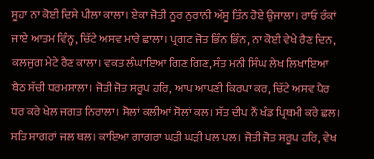ਸੂਹਾ ਨਾ ਕੋਈ ਦਿਸੇ ਪੀਲਾ ਕਾਲਾ। ਏਕਾ ਜੋਤੀ ਨੂਰ ਨੁਰਾਨੀ ਅੱਸੂ ਤਿੰਨ ਹੋਏ ਉਜਾਲਾ। ਰਾਓ ਰੰਕਾਂ ਜਾਏ ਆਤਮ ਵਿੰਨ੍ਹ, ਚਿੱਟੇ ਅਸਵ ਮਾਰੇ ਛਾਲਾ। ਪ੍ਰਗਟ ਜੋਤ ਭਿੰਨ ਭਿੰਨ, ਨਾ ਕੋਈ ਵੇਖੇ ਰੈਣ ਦਿਨ, ਕਲਜੁਗ ਮੇਟੇ ਰੈਣ ਕਾਲਾ। ਵਕਤ ਲੰਘਾਇਆ ਗਿਣ ਗਿਣ, ਸੰਤ ਮਨੀ ਸਿੰਘ ਲੇਖ ਲਿਖਾਇਆ ਬੈਠ ਸੱਚੀ ਧਰਮਸਾਲਾ। ਜੋਤੀ ਜੋਤ ਸਰੂਪ ਹਰਿ, ਆਪ ਆਪਣੀ ਕਿਰਪਾ ਕਰ, ਚਿੱਟੇ ਅਸਵ ਪੈਰ ਧਰ ਕਰੇ ਖੇਲ ਜਗਤ ਨਿਰਾਲਾ। ਸੋਲਾਂ ਕਲੀਆਂ ਸੋਲਾਂ ਕਲ। ਸੱਤ ਦੀਪ ਨੌਂ ਖੰਡ ਪ੍ਰਿਥਮੀ ਕਰੇ ਛਲ। ਸਤਿ ਸਾਗਰਾਂ ਜਲ ਥਲ। ਕਾਇਆ ਗਾਗਰਾ ਘੜੀ ਘੜੀ ਪਲ ਪਲ। ਜੋਤੀ ਜੋਤ ਸਰੂਪ ਹਰਿ, ਵੇਖ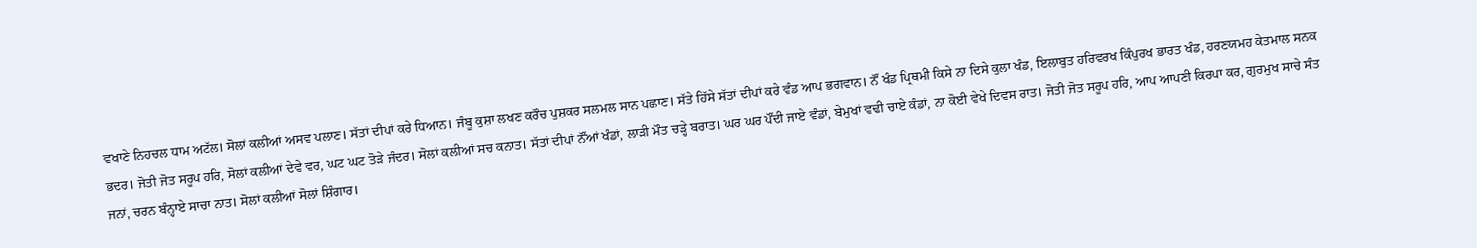ਵਖਾਣੇ ਨਿਹਚਲ ਧਾਮ ਅਟੱਲ। ਸੋਲਾਂ ਕਲੀਆਂ ਅਸਵ ਪਲਾਣ। ਸੱਤਾਂ ਦੀਪਾਂ ਕਰੇ ਧਿਆਨ। ਜੰਬੂ ਕੁਸ਼ਾ ਲਖਣ ਕਰੌਚ ਪੁਸ਼ਕਰ ਸਲਮਲ ਸਾਨ ਪਛਾਣ। ਸੱਤੇ ਹਿੱਸੇ ਸੱਤਾਂ ਦੀਪਾਂ ਕਰੇ ਵੰਡ ਆਪ ਭਗਵਾਨ। ਨੌਂ ਖੰਡ ਪ੍ਰਿਥਮੀ ਕਿਸੇ ਨਾ ਦਿਸੇ ਕੁਲਾ ਖੰਡ, ਇਲਾਬੁਤ ਹਰਿਵਰਖ ਕਿੰਪੁਰਖ ਭਾਰਤ ਖੰਡ, ਹਰਣਯਮਹ ਕੇਤਮਾਲ ਸਨਕ ਭਦਰ। ਜੋਤੀ ਜੋਤ ਸਰੂਪ ਹਰਿ, ਸੋਲਾਂ ਕਲੀਆਂ ਦੇਵੇ ਵਰ, ਘਟ ਘਟ ਤੋੜੇ ਜੰਦਰ। ਸੋਲਾਂ ਕਲੀਆਂ ਸਚ ਕਨਾਤ। ਸੱਤਾਂ ਦੀਪਾਂ ਨੌਂਆਂ ਖੰਡਾਂ, ਲਾੜੀ ਮੌਤ ਚੜ੍ਹੇ ਬਰਾਤ। ਘਰ ਘਰ ਪੌਂਦੀ ਜਾਏ ਵੰਡਾਂ, ਬੇਮੁਖਾਂ ਵਢੀ ਚਾਏ ਕੰਡਾਂ, ਨਾ ਕੋਈ ਵੇਖੇ ਦਿਵਸ ਰਾਤ। ਜੋਤੀ ਜੋਤ ਸਰੂਪ ਹਰਿ, ਆਪ ਆਪਣੀ ਕਿਰਪਾ ਕਰ, ਗੁਰਮੁਖ ਸਾਚੇ ਸੰਤ ਜਨਾਂ, ਚਰਨ ਬੰਨ੍ਹਾਏ ਸਾਚਾ ਨਾਤ। ਸੋਲਾਂ ਕਲੀਆਂ ਸੋਲਾਂ ਸ਼ਿੰਗਾਰ।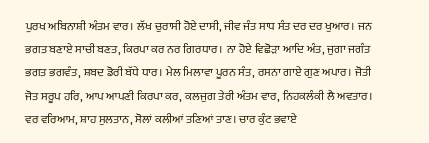ਪੁਰਖ ਅਬਿਨਾਸ਼ੀ ਅੰਤਮ ਵਾਰ। ਲੱਖ ਚੁਰਾਸੀ ਹੋਏ ਦਾਸੀ, ਜੀਵ ਜੰਤ ਸਾਧ ਸੰਤ ਦਰ ਦਰ ਖੁਆਰ। ਜਨ ਭਗਤ ਬਣਾਏ ਸਾਚੀ ਬਣਤ, ਕਿਰਪਾ ਕਰ ਨਰ ਗਿਰਧਾਰ। ਨਾ ਹੋਏ ਵਿਛੋੜਾ ਆਦਿ ਅੰਤ, ਜੁਗਾ ਜਗੰਤ ਭਗਤ ਭਗਵੰਤ, ਸ਼ਬਦ ਡੋਰੀ ਬੱਧੇ ਧਾਰ। ਮੇਲ ਮਿਲਾਵਾ ਪੂਰਨ ਸੰਤ, ਰਸਨਾ ਗਾਏ ਗੁਣ ਅਪਾਰ। ਜੋਤੀ ਜੋਤ ਸਰੂਪ ਹਰਿ, ਆਪ ਆਪਣੀ ਕਿਰਪਾ ਕਰ, ਕਲਜੁਗ ਤੇਰੀ ਅੰਤਮ ਵਾਰ, ਨਿਹਕਲੰਕੀ ਲੈ ਅਵਤਾਰ। ਵਰ ਵਰਿਆਮ, ਸ਼ਾਹ ਸੁਲਤਾਨ, ਸੋਲਾਂ ਕਲੀਆਂ ਤਣਿਆਂ ਤਾਣ। ਚਾਰ ਕੁੰਟ ਭਵਾਏ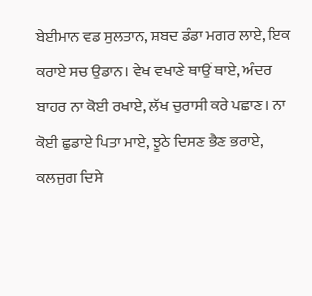ਬੇਈਮਾਨ ਵਡ ਸੁਲਤਾਨ, ਸ਼ਬਦ ਡੰਡਾ ਮਗਰ ਲਾਏ, ਇਕ ਕਰਾਏ ਸਚ ਉਡਾਨ। ਵੇਖ ਵਖਾਣੇ ਥਾਉਂ ਥਾਏ, ਅੰਦਰ ਬਾਹਰ ਨਾ ਕੋਈ ਰਖਾਏ, ਲੱਖ ਚੁਰਾਸੀ ਕਰੇ ਪਛਾਣ। ਨਾ ਕੋਈ ਛੁਡਾਏ ਪਿਤਾ ਮਾਏ, ਝੂਠੇ ਦਿਸਣ ਭੈਣ ਭਰਾਏ, ਕਲਜੁਗ ਦਿਸੇ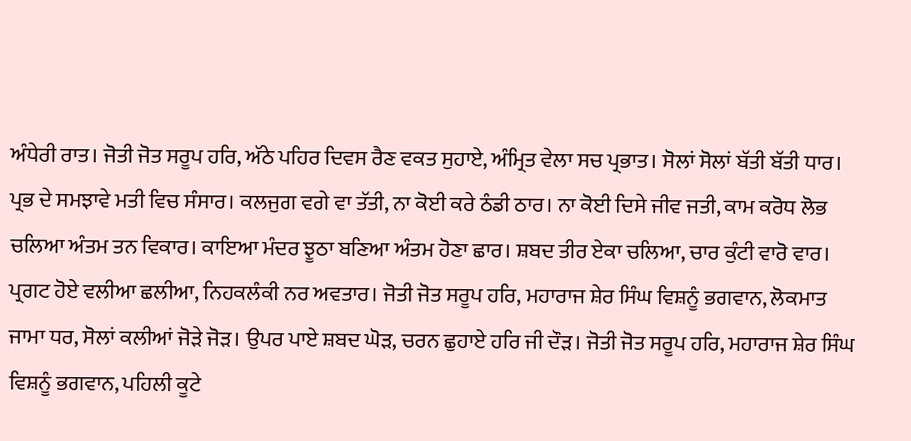ਅੰਧੇਰੀ ਰਾਤ। ਜੋਤੀ ਜੋਤ ਸਰੂਪ ਹਰਿ, ਅੱਠੇ ਪਹਿਰ ਦਿਵਸ ਰੈਣ ਵਕਤ ਸੁਹਾਏ, ਅੰਮ੍ਰਿਤ ਵੇਲਾ ਸਚ ਪ੍ਰਭਾਤ। ਸੋਲਾਂ ਸੋਲਾਂ ਬੱਤੀ ਬੱਤੀ ਧਾਰ। ਪ੍ਰਭ ਦੇ ਸਮਝਾਵੇ ਮਤੀ ਵਿਚ ਸੰਸਾਰ। ਕਲਜੁਗ ਵਗੇ ਵਾ ਤੱਤੀ, ਨਾ ਕੋਈ ਕਰੇ ਠੰਡੀ ਠਾਰ। ਨਾ ਕੋਈ ਦਿਸੇ ਜੀਵ ਜਤੀ, ਕਾਮ ਕਰੋਧ ਲੋਭ ਚਲਿਆ ਅੰਤਮ ਤਨ ਵਿਕਾਰ। ਕਾਇਆ ਮੰਦਰ ਝੂਠਾ ਬਣਿਆ ਅੰਤਮ ਹੋਣਾ ਛਾਰ। ਸ਼ਬਦ ਤੀਰ ਏਕਾ ਚਲਿਆ, ਚਾਰ ਕੁੰਟੀ ਵਾਰੋ ਵਾਰ। ਪ੍ਰਗਟ ਹੋਏ ਵਲੀਆ ਛਲੀਆ, ਨਿਹਕਲੰਕੀ ਨਰ ਅਵਤਾਰ। ਜੋਤੀ ਜੋਤ ਸਰੂਪ ਹਰਿ, ਮਹਾਰਾਜ ਸ਼ੇਰ ਸਿੰਘ ਵਿਸ਼ਨੂੰ ਭਗਵਾਨ, ਲੋਕਮਾਤ ਜਾਮਾ ਧਰ, ਸੋਲਾਂ ਕਲੀਆਂ ਜੋੜੇ ਜੋੜ। ਉਪਰ ਪਾਏ ਸ਼ਬਦ ਘੋੜ, ਚਰਨ ਛੁਹਾਏ ਹਰਿ ਜੀ ਦੌੜ। ਜੋਤੀ ਜੋਤ ਸਰੂਪ ਹਰਿ, ਮਹਾਰਾਜ ਸ਼ੇਰ ਸਿੰਘ ਵਿਸ਼ਨੂੰ ਭਗਵਾਨ, ਪਹਿਲੀ ਕੂਟੇ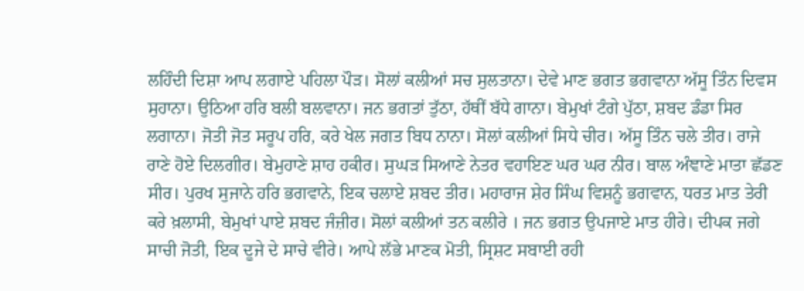ਲਹਿੰਦੀ ਦਿਸ਼ਾ ਆਪ ਲਗਾਏ ਪਹਿਲਾ ਪੌੜ। ਸੋਲਾਂ ਕਲੀਆਂ ਸਚ ਸੁਲਤਾਨਾ। ਦੇਵੇ ਮਾਣ ਭਗਤ ਭਗਵਾਨਾ ਅੱਸੂ ਤਿੰਨ ਦਿਵਸ ਸੁਹਾਨਾ। ਉਠਿਆ ਹਰਿ ਬਲੀ ਬਲਵਾਨਾ। ਜਨ ਭਗਤਾਂ ਤੁੱਠਾ, ਹੱਥੀਂ ਬੱਧੇ ਗਾਨਾ। ਬੇਮੁਖਾਂ ਟੰਗੇ ਪੁੱਠਾ, ਸ਼ਬਦ ਡੰਡਾ ਸਿਰ ਲਗਾਨਾ। ਜੋਤੀ ਜੋਤ ਸਰੂਪ ਹਰਿ, ਕਰੇ ਖੇਲ ਜਗਤ ਬਿਧ ਨਾਨਾ। ਸੋਲਾਂ ਕਲੀਆਂ ਸਿਧੇ ਚੀਰ। ਅੱਸੂ ਤਿੰਨ ਚਲੇ ਤੀਰ। ਰਾਜੇ ਰਾਣੇ ਹੋਏ ਦਿਲਗੀਰ। ਬੇਮੁਹਾਣੇ ਸ਼ਾਹ ਹਕੀਰ। ਸੁਘੜ ਸਿਆਣੇ ਨੇਤਰ ਵਹਾਇਣ ਘਰ ਘਰ ਨੀਰ। ਬਾਲ ਅੰਞਾਣੇ ਮਾਤਾ ਛੱਡਣ ਸੀਰ। ਪੁਰਖ ਸੁਜਾਨੇ ਹਰਿ ਭਗਵਾਨੇ, ਇਕ ਚਲਾਏ ਸ਼ਬਦ ਤੀਰ। ਮਹਾਰਾਜ ਸ਼ੇਰ ਸਿੰਘ ਵਿਸ਼ਨੂੰ ਭਗਵਾਨ, ਧਰਤ ਮਾਤ ਤੇਰੀ ਕਰੇ ਖ਼ਲਾਸੀ, ਬੇਮੁਖਾਂ ਪਾਏ ਸ਼ਬਦ ਜੰਜ਼ੀਰ। ਸੋਲਾਂ ਕਲੀਆਂ ਤਨ ਕਲੀਰੇ । ਜਨ ਭਗਤ ਉਪਜਾਏ ਮਾਤ ਹੀਰੇ। ਦੀਪਕ ਜਗੇ ਸਾਚੀ ਜੋਤੀ, ਇਕ ਦੂਜੇ ਦੇ ਸਾਚੇ ਵੀਰੇ। ਆਪੇ ਲੱਭੇ ਮਾਣਕ ਮੋਤੀ, ਸ੍ਰਿਸ਼ਟ ਸਬਾਈ ਰਹੀ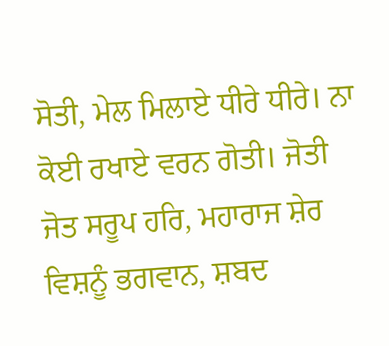ਸੋਤੀ, ਮੇਲ ਮਿਲਾਏ ਧੀਰੇ ਧੀਰੇ। ਨਾ ਕੋਈ ਰਖਾਏ ਵਰਨ ਗੋਤੀ। ਜੋਤੀ ਜੋਤ ਸਰੂਪ ਹਰਿ, ਮਹਾਰਾਜ ਸ਼ੇਰ ਵਿਸ਼ਨੂੰ ਭਗਵਾਨ, ਸ਼ਬਦ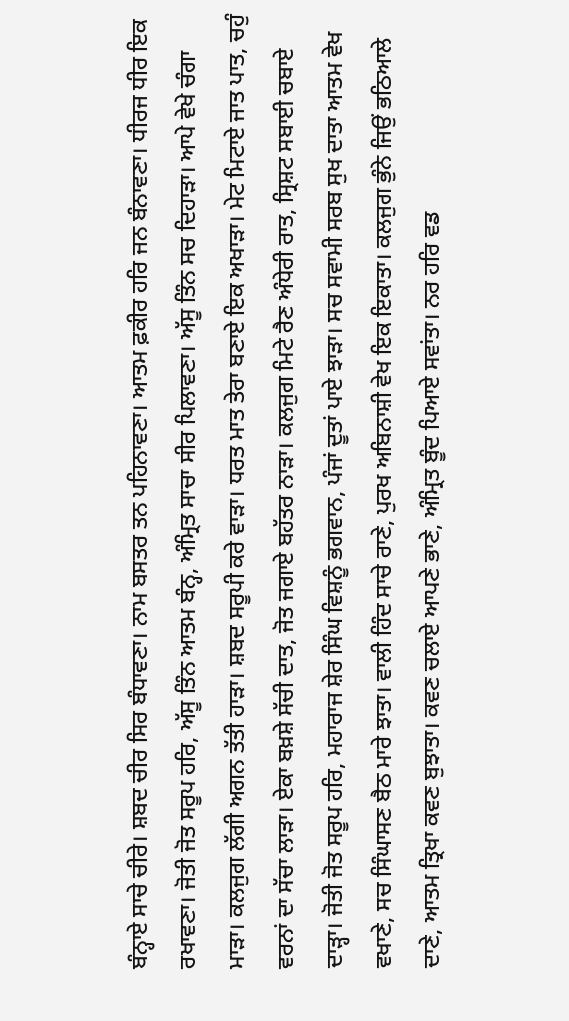ਬੰਨ੍ਹਾਏ ਸਾਚੇ ਚੀਰੇ। ਸ਼ਬਦ ਚੀਰ ਸਿਰ ਬੰਧਾਵਣਾ। ਨਾਮ ਬਸਤਰ ਤਨ ਪਹਿਨਾਵਣਾ। ਆਤਮ ਫ਼ਕੀਰ ਹਰਿ ਜਨ ਬੰਨਾਵਣਾ। ਧੀਰਜ ਧੀਰ ਇਕ ਰਖਾਵਣਾ। ਜੋਤੀ ਜੋਤ ਸਰੂਪ ਹਰਿ, ਅੱਸੂ ਤਿੰਨ ਆਤਮ ਬੰਨ੍ਹ, ਅੰਮ੍ਰਿਤ ਸਾਚਾ ਸੀਰ ਪਿਲਾਵਣਾ। ਅੱਸੂ ਤਿੰਨ ਸਚ ਦਿਹਾੜਾ। ਆਪੇ ਵੇਖੇ ਚੰਗਾ ਮਾੜਾ। ਕਲਜੁਗ ਲੱਗੀ ਅਗਨ ਤੱਤੀ ਹਾੜਾ। ਸ਼ਬਦ ਸਰੂਪੀ ਕਰੇ ਵਾੜਾ। ਧਰਤ ਮਾਤ ਤੇਰਾ ਬਣਾਏ ਇਕ ਅਖਾੜਾ। ਮੇਟ ਮਿਟਾਏ ਜਾਤ ਪਾਤ, ਚਹੁੰ ਵਰਨਾਂ ਦਾ ਸੱਚਾ ਲਾੜਾ। ਏਕਾ ਬਖ਼ਸ਼ੇ ਸੱਚੀ ਦਾਤ, ਜੋਤ ਜਗਾਏ ਬਹੱਤਰ ਨਾੜਾ। ਕਲਜੁਗ ਮਿਟੇ ਰੈਣ ਅੰਧੇਰੀ ਰਾਤ, ਸ੍ਰਿਸ਼ਟ ਸਬਾਈ ਚਬਾਏ ਦਾੜ੍ਹਾ। ਜੋਤੀ ਜੋਤ ਸਰੂਪ ਹਰਿ, ਮਹਾਰਾਜ ਸ਼ੇਰ ਸਿੰਘ ਵਿਸ਼ਨੂੰ ਭਗਵਾਨ, ਪੰਜਾਂ ਦੂਤਾਂ ਪਾਏ ਝਾੜਾ। ਸਚ ਸਵਾਮੀ ਸਰਬ ਸੁਖ ਦਾਤਾ ਆਤਮ ਵੇਖ ਵਖਾਣੇ, ਸਚ ਸਿੰਘਾਸਣ ਬੈਠ ਮਾਰੇ ਝਾਤਾ। ਵਾਲੀ ਹਿੰਦ ਸਾਚੇ ਰਾਣੇ, ਪੁਰਖ ਅਬਿਨਾਸ਼ੀ ਵੇਖ ਇਕ ਇਕਾਤਾ। ਕਲਜੁਗ ਭੁੰਨੇ ਜਿਉਂ ਭਠਿਆਲੇ ਦਾਣੇ, ਆਤਮ ਤ੍ਰਿਖਾ ਕਵਣ ਬੁਝਾਤਾ। ਕਵਣ ਚਲਾਏ ਆਪਣੇ ਭਾਣੇ, ਅੰਮ੍ਰਿਤ ਬੂੰਦ ਪਿਆਏ ਸਵਾਂਤਾ। ਨਰ ਹਰਿ ਵਡ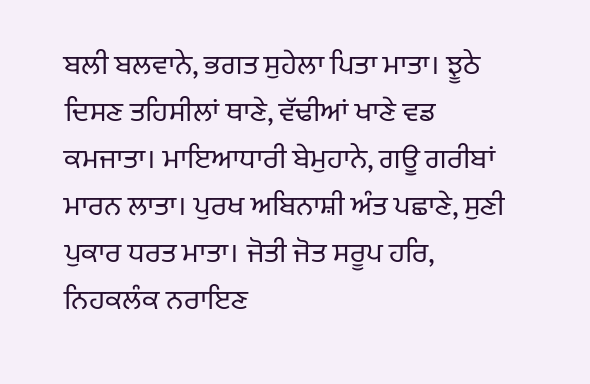ਬਲੀ ਬਲਵਾਨੇ, ਭਗਤ ਸੁਹੇਲਾ ਪਿਤਾ ਮਾਤਾ। ਝੂਠੇ ਦਿਸਣ ਤਹਿਸੀਲਾਂ ਥਾਣੇ, ਵੱਢੀਆਂ ਖਾਣੇ ਵਡ ਕਮਜਾਤਾ। ਮਾਇਆਧਾਰੀ ਬੇਮੁਹਾਨੇ, ਗਊ ਗਰੀਬਾਂ ਮਾਰਨ ਲਾਤਾ। ਪੁਰਖ ਅਬਿਨਾਸ਼ੀ ਅੰਤ ਪਛਾਣੇ, ਸੁਣੀ ਪੁਕਾਰ ਧਰਤ ਮਾਤਾ। ਜੋਤੀ ਜੋਤ ਸਰੂਪ ਹਰਿ, ਨਿਹਕਲੰਕ ਨਰਾਇਣ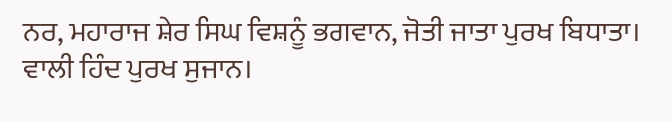ਨਰ, ਮਹਾਰਾਜ ਸ਼ੇਰ ਸਿਘ ਵਿਸ਼ਨੂੰ ਭਗਵਾਨ, ਜੋਤੀ ਜਾਤਾ ਪੁਰਖ ਬਿਧਾਤਾ। ਵਾਲੀ ਹਿੰਦ ਪੁਰਖ ਸੁਜਾਨ।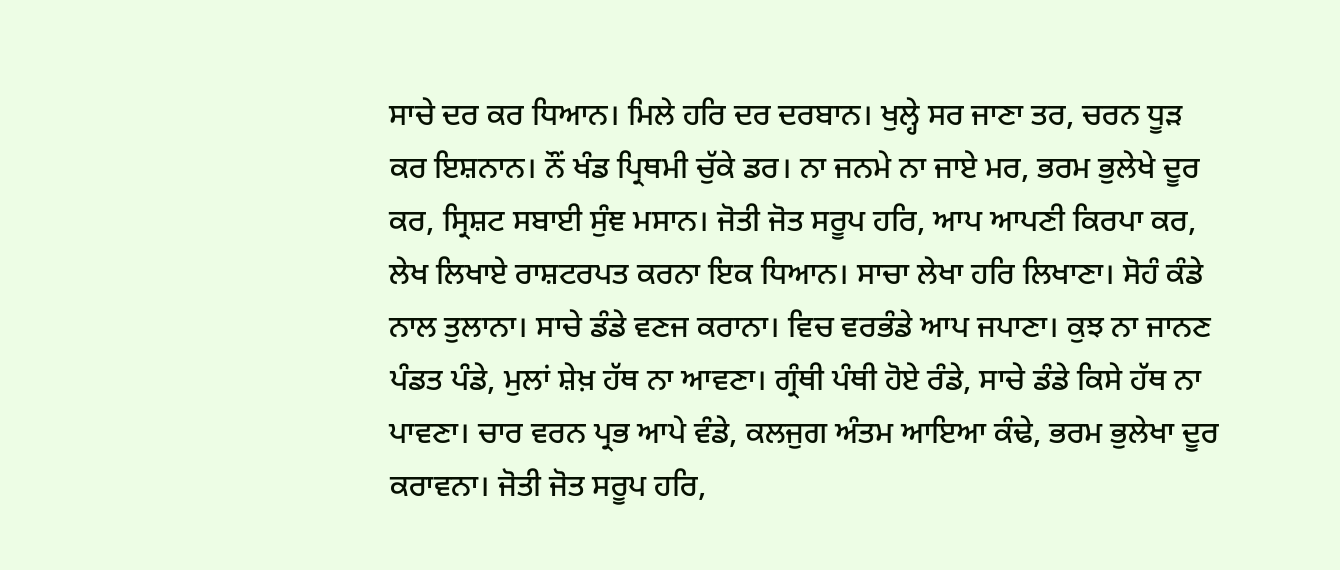ਸਾਚੇ ਦਰ ਕਰ ਧਿਆਨ। ਮਿਲੇ ਹਰਿ ਦਰ ਦਰਬਾਨ। ਖੁਲ੍ਹੇ ਸਰ ਜਾਣਾ ਤਰ, ਚਰਨ ਧੂੜ ਕਰ ਇਸ਼ਨਾਨ। ਨੌਂ ਖੰਡ ਪ੍ਰਿਥਮੀ ਚੁੱਕੇ ਡਰ। ਨਾ ਜਨਮੇ ਨਾ ਜਾਏ ਮਰ, ਭਰਮ ਭੁਲੇਖੇ ਦੂਰ ਕਰ, ਸ੍ਰਿਸ਼ਟ ਸਬਾਈ ਸੁੰਞ ਮਸਾਨ। ਜੋਤੀ ਜੋਤ ਸਰੂਪ ਹਰਿ, ਆਪ ਆਪਣੀ ਕਿਰਪਾ ਕਰ, ਲੇਖ ਲਿਖਾਏ ਰਾਸ਼ਟਰਪਤ ਕਰਨਾ ਇਕ ਧਿਆਨ। ਸਾਚਾ ਲੇਖਾ ਹਰਿ ਲਿਖਾਣਾ। ਸੋਹੰ ਕੰਡੇ ਨਾਲ ਤੁਲਾਨਾ। ਸਾਚੇ ਡੰਡੇ ਵਣਜ ਕਰਾਨਾ। ਵਿਚ ਵਰਭੰਡੇ ਆਪ ਜਪਾਣਾ। ਕੁਝ ਨਾ ਜਾਨਣ ਪੰਡਤ ਪੰਡੇ, ਮੁਲਾਂ ਸ਼ੇਖ਼ ਹੱਥ ਨਾ ਆਵਣਾ। ਗ੍ਰੰਥੀ ਪੰਥੀ ਹੋਏ ਰੰਡੇ, ਸਾਚੇ ਡੰਡੇ ਕਿਸੇ ਹੱਥ ਨਾ ਪਾਵਣਾ। ਚਾਰ ਵਰਨ ਪ੍ਰਭ ਆਪੇ ਵੰਡੇ, ਕਲਜੁਗ ਅੰਤਮ ਆਇਆ ਕੰਢੇ, ਭਰਮ ਭੁਲੇਖਾ ਦੂਰ ਕਰਾਵਨਾ। ਜੋਤੀ ਜੋਤ ਸਰੂਪ ਹਰਿ,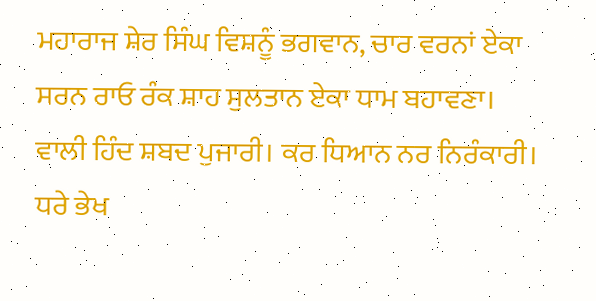ਮਹਾਰਾਜ ਸ਼ੇਰ ਸਿੰਘ ਵਿਸ਼ਨੂੰ ਭਗਵਾਨ, ਚਾਰ ਵਰਨਾਂ ਏਕਾ ਸਰਨ ਰਾਓ ਰੰਕ ਸ਼ਾਹ ਸੁਲਤਾਨ ਏਕਾ ਧਾਮ ਬਹਾਵਣਾ। ਵਾਲੀ ਹਿੰਦ ਸ਼ਬਦ ਪੁਜਾਰੀ। ਕਰ ਧਿਆਨ ਨਰ ਨਿਰੰਕਾਰੀ। ਧਰੇ ਭੇਖ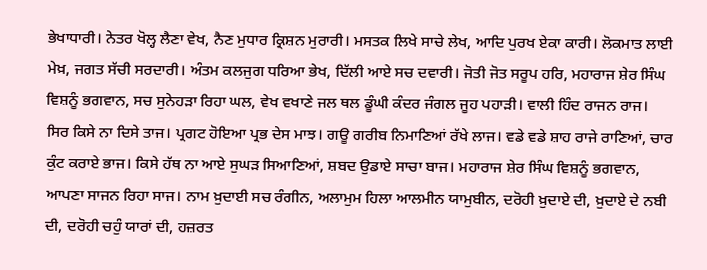ਭੇਖਾਧਾਰੀ। ਨੇਤਰ ਖੋਲ੍ਹ ਲੈਣਾ ਵੇਖ, ਨੈਣ ਮੁਧਾਰ ਕ੍ਰਿਸ਼ਨ ਮੁਰਾਰੀ। ਮਸਤਕ ਲਿਖੇ ਸਾਚੇ ਲੇਖ, ਆਦਿ ਪੁਰਖ ਏਕਾ ਕਾਰੀ। ਲੋਕਮਾਤ ਲਾਈ ਮੇਖ਼, ਜਗਤ ਸੱਚੀ ਸਰਦਾਰੀ। ਅੰਤਮ ਕਲਜੁਗ ਧਰਿਆ ਭੇਖ, ਦਿੱਲੀ ਆਏ ਸਚ ਦਵਾਰੀ। ਜੋਤੀ ਜੋਤ ਸਰੂਪ ਹਰਿ, ਮਹਾਰਾਜ ਸ਼ੇਰ ਸਿੰਘ ਵਿਸ਼ਨੂੰ ਭਗਵਾਨ, ਸਚ ਸੁਨੇਹੜਾ ਰਿਹਾ ਘਲ, ਵੇਖ ਵਖਾਣੇ ਜਲ ਥਲ ਡੂੰਘੀ ਕੰਦਰ ਜੰਗਲ ਜੂਹ ਪਹਾੜੀ। ਵਾਲੀ ਹਿੰਦ ਰਾਜਨ ਰਾਜ। ਸਿਰ ਕਿਸੇ ਨਾ ਦਿਸੇ ਤਾਜ। ਪ੍ਰਗਟ ਹੋਇਆ ਪ੍ਰਭ ਦੇਸ ਮਾਝ। ਗਊ ਗਰੀਬ ਨਿਮਾਣਿਆਂ ਰੱਖੇ ਲਾਜ। ਵਡੇ ਵਡੇ ਸ਼ਾਹ ਰਾਜੇ ਰਾਣਿਆਂ, ਚਾਰ ਕੁੰਟ ਕਰਾਏ ਭਾਜ। ਕਿਸੇ ਹੱਥ ਨਾ ਆਏ ਸੁਘੜ ਸਿਆਣਿਆਂ, ਸ਼ਬਦ ਉਡਾਏ ਸਾਚਾ ਬਾਜ। ਮਹਾਰਾਜ ਸ਼ੇਰ ਸਿੰਘ ਵਿਸ਼ਨੂੰ ਭਗਵਾਨ, ਆਪਣਾ ਸਾਜਨ ਰਿਹਾ ਸਾਜ। ਨਾਮ ਖ਼ੁਦਾਈ ਸਚ ਰੰਗੀਨ, ਅਲਾਮੁਮ ਹਿਲਾ ਆਲਮੀਨ ਯਾਮੁਬੀਨ, ਦਰੋਹੀ ਖ਼ੁਦਾਏ ਦੀ, ਖ਼ੁਦਾਏ ਦੇ ਨਬੀ ਦੀ, ਦਰੋਹੀ ਚਹੁੰ ਯਾਰਾਂ ਦੀ, ਹਜ਼ਰਤ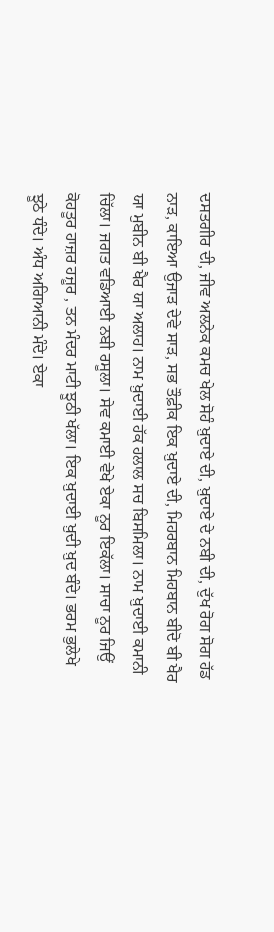ਦਸਤਗੀਰ ਦੀ, ਜੀਵ ਅਲਨੇਕ ਕਮਚ ਖੇਲ ਸੋਹੰ ਖ਼ੁਦਾਏ ਦੀ, ਖ਼ੁਦਾਏ ਦੇ ਨਬੀ ਦੀ, ਦੁੱਖ ਰੋਗ ਸੋਗ ਹੱਡ ਨਾੜ, ਕਾਇਆ ਉਜਾੜ ਦੇਵੇ ਸਾੜ, ਸਭ ਤੌਫ਼ੀਕ ਇਕ ਖ਼ੁਦਾਏ ਦੀ, ਮਿਹਰਬਾਨ ਮਿਹਬਾਨ ਬੀਦੋ ਬੀ ਖੈਰ ਯਾ ਮੁਬੀਨ ਬੀ ਖੈਰ ਯਾ ਅਲਾਹ। ਨਾਮ ਖ਼ੁਦਾਈ ਹੱਕ ਹਲਾਲ ਸਚ ਬਿਸਮਿਲਾ। ਨਾਮ ਖ਼ੁਦਾਈ ਕਮਾਨੀ ਚਿੱਲਾ। ਜਗਤ ਵਡਿਆਈ ਨਬੀ ਰਸੂਲਾ। ਸੇਵ ਕਮਾਈ ਵੇਖੇ ਏਕਾ ਨੂਰ ਇਕੱਲਾ। ਸਾਚਾ ਨੂਰ ਜਿਉਂ ਕੋਹਤੂਰ ਹਾਜ਼ਰ ਹਜ਼ੂਰ , ਤਨ ਮੰਦਰ ਮਾਟੀ ਝੂਠੀ ਖੱਲਾ। ਇਕ ਖ਼ੁਦਾਈ ਖ਼ੁਦੀ ਖ਼ੁਦ ਬੰਦੇ। ਭਰਮ ਭੁਲੇਖੇ ਝੂਠੇ ਧੰਦੇ। ਅੰਧ ਅਗਿਆਨੀ ਮੰਦੇ। ਏਕਾ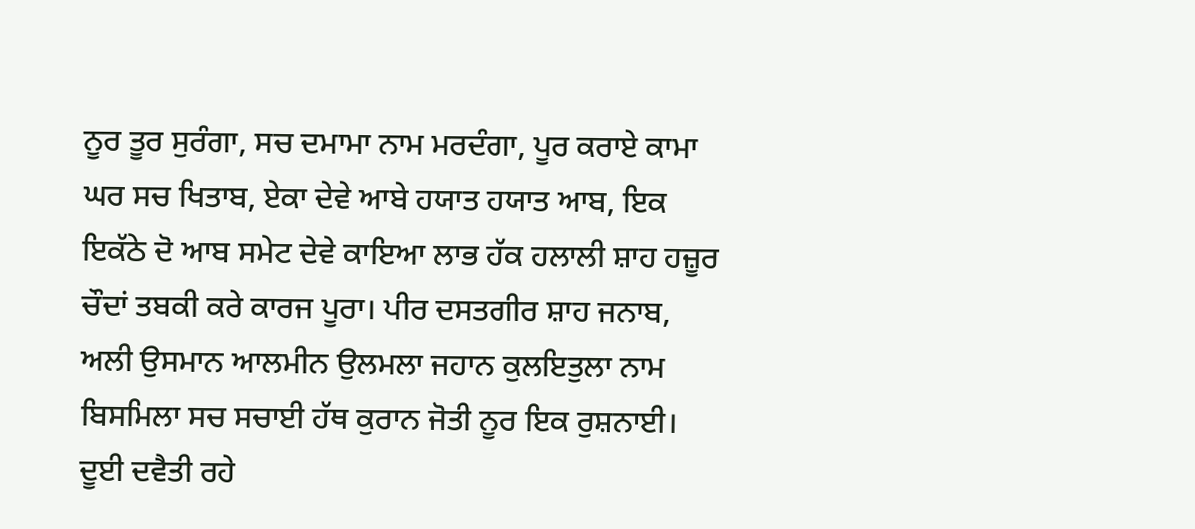ਨੂਰ ਤੂਰ ਸੁਰੰਗਾ, ਸਚ ਦਮਾਮਾ ਨਾਮ ਮਰਦੰਗਾ, ਪੂਰ ਕਰਾਏ ਕਾਮਾ ਘਰ ਸਚ ਖਿਤਾਬ, ਏਕਾ ਦੇਵੇ ਆਬੇ ਹਯਾਤ ਹਯਾਤ ਆਬ, ਇਕ ਇਕੱਠੇ ਦੋ ਆਬ ਸਮੇਟ ਦੇਵੇ ਕਾਇਆ ਲਾਭ ਹੱਕ ਹਲਾਲੀ ਸ਼ਾਹ ਹਜ਼ੂਰ ਚੌਦਾਂ ਤਬਕੀ ਕਰੇ ਕਾਰਜ ਪੂਰਾ। ਪੀਰ ਦਸਤਗੀਰ ਸ਼ਾਹ ਜਨਾਬ, ਅਲੀ ਉਸਮਾਨ ਆਲਮੀਨ ਉਲਮਲਾ ਜਹਾਨ ਕੁਲਇਤੁਲਾ ਨਾਮ ਬਿਸਮਿਲਾ ਸਚ ਸਚਾਈ ਹੱਥ ਕੁਰਾਨ ਜੋਤੀ ਨੂਰ ਇਕ ਰੁਸ਼ਨਾਈ। ਦੂਈ ਦਵੈਤੀ ਰਹੇ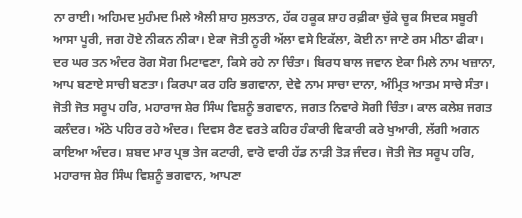ਨਾ ਰਾਈ। ਅਹਿਮਦ ਮੁਹੰਮਦ ਮਿਲੇ ਐਲੀ ਸ਼ਾਹ ਸੁਲਤਾਨ, ਹੱਕ ਹਕੂਕ ਸ਼ਾਹ ਰਫ਼ੀਕਾ ਚੁੱਕੇ ਚੂਕ ਸਿਦਕ ਸਬੂਰੀ ਆਸਾ ਪੂਰੀ, ਜਗ ਹੋਏ ਨੀਕਨ ਨੀਕਾ। ਏਕਾ ਜੋਤੀ ਨੂਰੀ ਅੱਲਾ ਵਸੇ ਇਕੱਲਾ, ਕੋਈ ਨਾ ਜਾਣੇ ਰਸ ਮੀਠਾ ਫੀਕਾ। ਦਰ ਘਰ ਤਨ ਅੰਦਰ ਰੋਗ ਸੋਗ ਮਿਟਾਵਣਾ, ਕਿਸੇ ਰਹੇ ਨਾ ਚਿੰਤਾ। ਬਿਰਧ ਬਾਲ ਜਵਾਨ ਏਕਾ ਮਿਲੇ ਨਾਮ ਖਜ਼ਾਨਾ, ਆਪ ਬਣਾਏ ਸਾਚੀ ਬਣਤਾ। ਕਿਰਪਾ ਕਰ ਹਰਿ ਭਗਵਾਨਾ, ਦੇਵੇ ਨਾਮ ਸਾਚਾ ਦਾਨਾ, ਅੰਮ੍ਰਿਤ ਆਤਮ ਸਾਚੇ ਸੰਤਾ। ਜੋਤੀ ਜੋਤ ਸਰੂਪ ਹਰਿ, ਮਹਾਰਾਜ ਸ਼ੇਰ ਸਿੰਘ ਵਿਸ਼ਨੂੰ ਭਗਵਾਨ, ਜਗਤ ਨਿਵਾਰੇ ਸੋਗੀ ਚਿੰਤਾ। ਕਾਲ ਕਲੇਸ਼ ਜਗਤ ਕਲੰਦਰ। ਅੱਠੇ ਪਹਿਰ ਰਹੇ ਅੰਦਰ। ਦਿਵਸ ਰੈਣ ਵਰਤੇ ਕਹਿਰ ਹੰਕਾਰੀ ਵਿਕਾਰੀ ਕਰੇ ਖੁਆਰੀ, ਲੱਗੀ ਅਗਨ ਕਾਇਆ ਅੰਦਰ। ਸ਼ਬਦ ਮਾਰ ਪ੍ਰਭ ਤੇਜ ਕਟਾਰੀ, ਵਾਰੋ ਵਾਰੀ ਹੱਡ ਨਾੜੀ ਤੋੜ ਜੰਦਰ। ਜੋਤੀ ਜੋਤ ਸਰੂਪ ਹਰਿ, ਮਹਾਰਾਜ ਸ਼ੇਰ ਸਿੰਘ ਵਿਸ਼ਨੂੰ ਭਗਵਾਨ, ਆਪਣਾ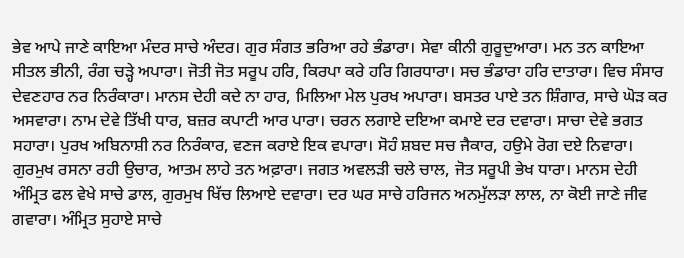ਭੇਵ ਆਪੇ ਜਾਣੇ ਕਾਇਆ ਮੰਦਰ ਸਾਚੇ ਅੰਦਰ। ਗੁਰ ਸੰਗਤ ਭਰਿਆ ਰਹੇ ਭੰਡਾਰਾ। ਸੇਵਾ ਕੀਨੀ ਗੁਰੂਦੁਆਰਾ। ਮਨ ਤਨ ਕਾਇਆ ਸੀਤਲ ਭੀਨੀ, ਰੰਗ ਚੜ੍ਹੇ ਅਪਾਰਾ। ਜੋਤੀ ਜੋਤ ਸਰੂਪ ਹਰਿ, ਕਿਰਪਾ ਕਰੇ ਹਰਿ ਗਿਰਧਾਰਾ। ਸਚ ਭੰਡਾਰਾ ਹਰਿ ਦਾਤਾਰਾ। ਵਿਚ ਸੰਸਾਰ ਦੇਵਣਹਾਰ ਨਰ ਨਿਰੰਕਾਰਾ। ਮਾਨਸ ਦੇਹੀ ਕਦੇ ਨਾ ਹਾਰ, ਮਿਲਿਆ ਮੇਲ ਪੁਰਖ ਅਪਾਰਾ। ਬਸਤਰ ਪਾਏ ਤਨ ਸ਼ਿੰਗਾਰ, ਸਾਚੇ ਘੋੜ ਕਰ ਅਸਵਾਰਾ। ਨਾਮ ਦੇਵੇ ਤਿੱਖੀ ਧਾਰ, ਬਜ਼ਰ ਕਪਾਟੀ ਆਰ ਪਾਰਾ। ਚਰਨ ਲਗਾਏ ਦਇਆ ਕਮਾਏ ਦਰ ਦਵਾਰਾ। ਸਾਚਾ ਦੇਵੇ ਭਗਤ ਸਹਾਰਾ। ਪੁਰਖ ਅਬਿਨਾਸ਼ੀ ਨਰ ਨਿਰੰਕਾਰ, ਵਣਜ ਕਰਾਏ ਇਕ ਵਪਾਰਾ। ਸੋਹੰ ਸ਼ਬਦ ਸਚ ਜੈਕਾਰ, ਹਉਮੇ ਰੋਗ ਦਏ ਨਿਵਾਰਾ। ਗੁਰਮੁਖ ਰਸਨਾ ਰਹੀ ਉਚਾਰ, ਆਤਮ ਲਾਹੇ ਤਨ ਅਫ਼ਾਰਾ। ਜਗਤ ਅਵਲੜੀ ਚਲੇ ਚਾਲ, ਜੋਤ ਸਰੂਪੀ ਭੇਖ ਧਾਰਾ। ਮਾਨਸ ਦੇਹੀ ਅੰਮ੍ਰਿਤ ਫਲ ਵੇਖੇ ਸਾਚੇ ਡਾਲ, ਗੁਰਮੁਖ ਖਿੱਚ ਲਿਆਏ ਦਵਾਰਾ। ਦਰ ਘਰ ਸਾਚੇ ਹਰਿਜਨ ਅਨਮੁੱਲੜਾ ਲਾਲ, ਨਾ ਕੋਈ ਜਾਣੇ ਜੀਵ ਗਵਾਰਾ। ਅੰਮ੍ਰਿਤ ਸੁਹਾਏ ਸਾਚੇ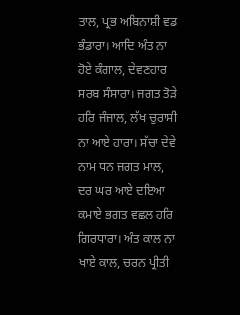ਤਾਲ, ਪ੍ਰਭ ਅਬਿਨਾਸ਼ੀ ਵਡ ਭੰਡਾਰਾ। ਆਦਿ ਅੰਤ ਨਾ ਹੋਏ ਕੰਗਾਲ, ਦੇਵਣਹਾਰ ਸਰਬ ਸੰਸਾਰਾ। ਜਗਤ ਤੋੜੇ ਹਰਿ ਜੰਜਾਲ, ਲੱਖ ਚੁਰਾਸੀ ਨਾ ਆਏ ਹਾਰਾ। ਸੱਚਾ ਦੇਵੇ ਨਾਮ ਧਨ ਜਗਤ ਮਾਲ, ਦਰ ਘਰ ਆਏ ਦਇਆ ਕਮਾਏ ਭਗਤ ਵਛਲ ਹਰਿ ਗਿਰਧਾਰਾ। ਅੰਤ ਕਾਲ ਨਾ ਖਾਏ ਕਾਲ, ਚਰਨ ਪ੍ਰੀਤੀ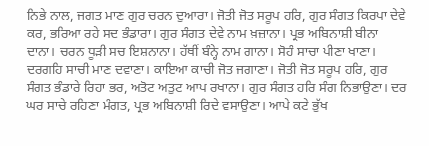ਨਿਭੇ ਨਾਲ, ਜਗਤ ਮਾਣ ਗੁਰ ਚਰਨ ਦੁਆਰਾ। ਜੋਤੀ ਜੋਤ ਸਰੂਪ ਹਰਿ, ਗੁਰ ਸੰਗਤ ਕਿਰਪਾ ਦੇਵੇ ਕਰ, ਭਰਿਆ ਰਹੇ ਸਦ ਭੰਡਾਰਾ। ਗੁਰ ਸੰਗਤ ਦੇਵੇ ਨਾਮ ਖ਼ਜ਼ਾਨਾ। ਪ੍ਰਭ ਅਬਿਨਾਸ਼ੀ ਬੀਨਾ ਦਾਨਾ। ਚਰਨ ਧੂੜੀ ਸਚ ਇਸ਼ਨਾਨਾ। ਹੱਥੀਂ ਬੰਨ੍ਹੇ ਨਾਮ ਗਾਨਾ। ਸੋਹੰ ਸਾਚਾ ਪੀਣਾ ਖਾਣਾ। ਦਰਗਹਿ ਸਾਚੀ ਮਾਣ ਦਵਾਣਾ। ਕਾਇਆ ਕਾਚੀ ਜੋਤ ਜਗਾਣਾ। ਜੋਤੀ ਜੋਤ ਸਰੂਪ ਹਰਿ, ਗੁਰ ਸੰਗਤ ਭੰਡਾਰੇ ਰਿਹਾ ਭਰ, ਅਤੋਟ ਅਤੁਟ ਆਪ ਰਖਾਨਾ। ਗੁਰ ਸੰਗਤ ਹਰਿ ਸੰਗ ਨਿਭਾਉਣਾ। ਦਰ ਘਰ ਸਾਚੇ ਰਹਿਣਾ ਮੰਗਤ, ਪ੍ਰਭ ਅਬਿਨਾਸ਼ੀ ਰਿਦੇ ਵਸਾਉਣਾ। ਆਪੇ ਕਟੇ ਭੁੱਖ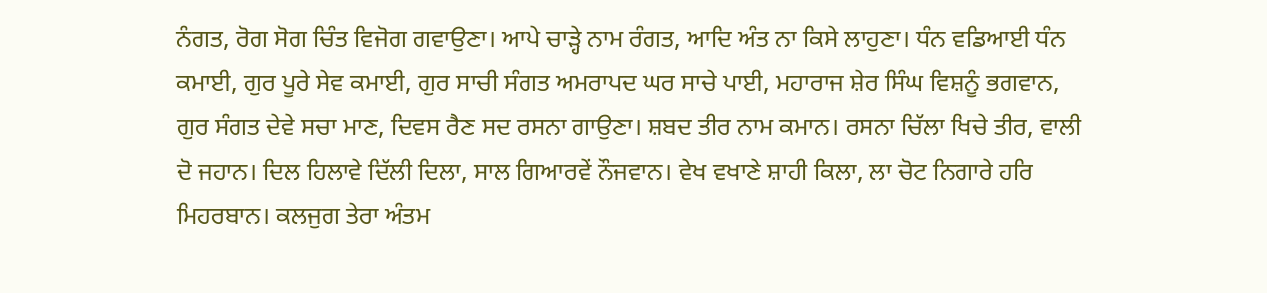ਨੰਗਤ, ਰੋਗ ਸੋਗ ਚਿੰਤ ਵਿਜੋਗ ਗਵਾਉਣਾ। ਆਪੇ ਚਾੜ੍ਹੇ ਨਾਮ ਰੰਗਤ, ਆਦਿ ਅੰਤ ਨਾ ਕਿਸੇ ਲਾਹੁਣਾ। ਧੰਨ ਵਡਿਆਈ ਧੰਨ ਕਮਾਈ, ਗੁਰ ਪੂਰੇ ਸੇਵ ਕਮਾਈ, ਗੁਰ ਸਾਚੀ ਸੰਗਤ ਅਮਰਾਪਦ ਘਰ ਸਾਚੇ ਪਾਈ, ਮਹਾਰਾਜ ਸ਼ੇਰ ਸਿੰਘ ਵਿਸ਼ਨੂੰ ਭਗਵਾਨ, ਗੁਰ ਸੰਗਤ ਦੇਵੇ ਸਚਾ ਮਾਣ, ਦਿਵਸ ਰੈਣ ਸਦ ਰਸਨਾ ਗਾਉਣਾ। ਸ਼ਬਦ ਤੀਰ ਨਾਮ ਕਮਾਨ। ਰਸਨਾ ਚਿੱਲਾ ਖਿਚੇ ਤੀਰ, ਵਾਲੀ ਦੋ ਜਹਾਨ। ਦਿਲ ਹਿਲਾਵੇ ਦਿੱਲੀ ਦਿਲਾ, ਸਾਲ ਗਿਆਰਵੇਂ ਨੌਜਵਾਨ। ਵੇਖ ਵਖਾਣੇ ਸ਼ਾਹੀ ਕਿਲਾ, ਲਾ ਚੋਟ ਨਿਗਾਰੇ ਹਰਿ ਮਿਹਰਬਾਨ। ਕਲਜੁਗ ਤੇਰਾ ਅੰਤਮ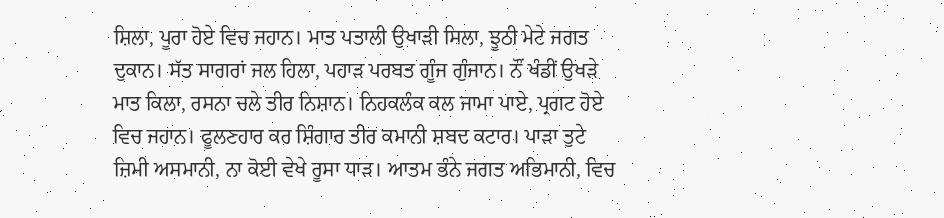ਸ਼ਿਲਾ, ਪੂਰਾ ਹੋਏ ਵਿਚ ਜਹਾਨ। ਮਾਤ ਪਤਾਲੀ ਉਖਾੜੀ ਸਿਲਾ, ਝੂਠੀ ਮੇਟੇ ਜਗਤ ਦੁਕਾਨ। ਸੱਤ ਸਾਗਰਾਂ ਜਲ ਹਿਲਾ, ਪਹਾੜ ਪਰਬਤ ਗੂੰਜ ਗੁੰਜਾਨ। ਨੌਂ ਖੰਡੀਂ ਉਖੜੇ ਮਾਤ ਕਿਲਾ, ਰਸਨਾ ਚਲੇ ਤੀਰ ਨਿਸ਼ਾਨ। ਨਿਹਕਲੰਕ ਕਲ ਜਾਮਾ ਪਾਏ, ਪ੍ਰਗਟ ਹੋਏ ਵਿਚ ਜਹਾਨ। ਫੂਲਣਹਾਰ ਕਰ ਸ਼ਿੰਗਾਰ ਤੀਰ ਕਮਾਨੀ ਸ਼ਬਦ ਕਟਾਰ। ਪਾੜਾ ਤੁਟੇ ਜ਼ਿਮੀ ਅਸਮਾਨੀ, ਨਾ ਕੋਈ ਵੇਖੇ ਰੂਸਾ ਧਾੜ। ਆਤਮ ਭੰਨੇ ਜਗਤ ਅਭਿਮਾਨੀ, ਵਿਚ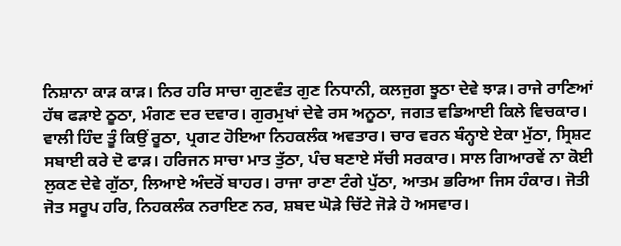ਨਿਸ਼ਾਨਾ ਕਾੜ ਕਾੜ। ਨਿਰ ਹਰਿ ਸਾਚਾ ਗੁਣਵੰਤ ਗੁਣ ਨਿਧਾਨੀ, ਕਲਜੁਗ ਝੂਠਾ ਦੇਵੇ ਝਾੜ। ਰਾਜੇ ਰਾਣਿਆਂ ਹੱਥ ਫੜਾਏ ਠੂਠਾ, ਮੰਗਣ ਦਰ ਦਵਾਰ। ਗੁਰਮੁਖਾਂ ਦੇਵੇ ਰਸ ਅਨੂਠਾ, ਜਗਤ ਵਡਿਆਈ ਕਿਲੇ ਵਿਚਕਾਰ। ਵਾਲੀ ਹਿੰਦ ਤੂੰ ਕਿਉਂ ਰੂਠਾ, ਪ੍ਰਗਟ ਹੋਇਆ ਨਿਹਕਲੰਕ ਅਵਤਾਰ। ਚਾਰ ਵਰਨ ਬੰਨ੍ਹਾਏ ਏਕਾ ਮੁੱਠਾ, ਸ੍ਰਿਸ਼ਟ ਸਬਾਈ ਕਰੇ ਦੋ ਫਾੜ। ਹਰਿਜਨ ਸਾਚਾ ਮਾਤ ਤੁੱਠਾ, ਪੰਚ ਬਣਾਏ ਸੱਚੀ ਸਰਕਾਰ। ਸਾਲ ਗਿਆਰਵੇਂ ਨਾ ਕੋਈ ਲੁਕਣ ਦੇਵੇ ਗੁੱਠਾ, ਲਿਆਏ ਅੰਦਰੋਂ ਬਾਹਰ। ਰਾਜਾ ਰਾਣਾ ਟੰਗੇ ਪੁੱਠਾ, ਆਤਮ ਭਰਿਆ ਜਿਸ ਹੰਕਾਰ। ਜੋਤੀ ਜੋਤ ਸਰੂਪ ਹਰਿ, ਨਿਹਕਲੰਕ ਨਰਾਇਣ ਨਰ, ਸ਼ਬਦ ਘੋੜੇ ਚਿੱਟੇ ਜੋੜੇ ਹੋ ਅਸਵਾਰ।